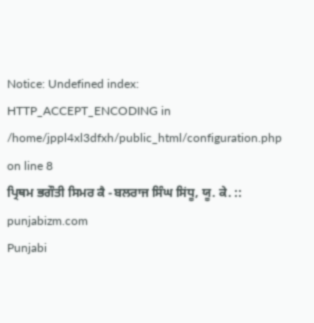Notice: Undefined index: HTTP_ACCEPT_ENCODING in /home/jppl4xl3dfxh/public_html/configuration.php on line 8
ਪ੍ਰਿਥਮ ਭਗੌਤੀ ਸਿਮਰ ਕੈ -ਬਲਰਾਜ ਸਿੰਘ ਸਿਂਧੂ, ਯੂ. ਕੇ. :: punjabizm.com
Punjabi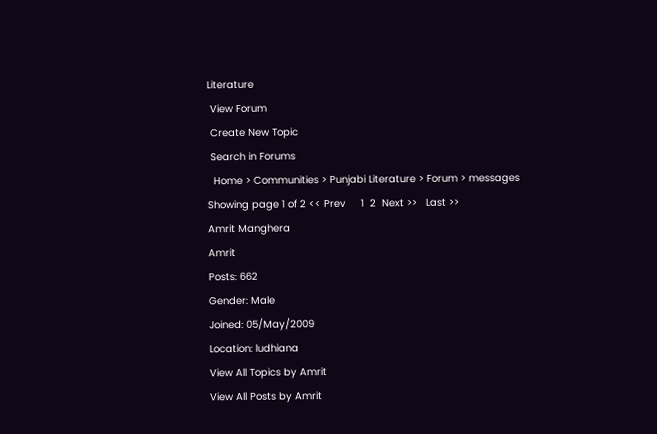Literature
 View Forum
 Create New Topic
 Search in Forums
  Home > Communities > Punjabi Literature > Forum > messages
Showing page 1 of 2 << Prev     1  2  Next >>   Last >>
Amrit Manghera
Amrit
Posts: 662
Gender: Male
Joined: 05/May/2009
Location: ludhiana
View All Topics by Amrit
View All Posts by Amrit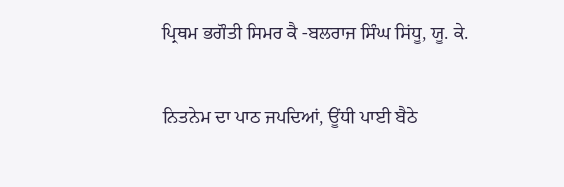ਪ੍ਰਿਥਮ ਭਗੌਤੀ ਸਿਮਰ ਕੈ -ਬਲਰਾਜ ਸਿੰਘ ਸਿਂਧੂ, ਯੂ. ਕੇ.

ਨਿਤਨੇਮ ਦਾ ਪਾਠ ਜਪਦਿਆਂ, ਊਂਧੀ ਪਾਈ ਬੈਠੇ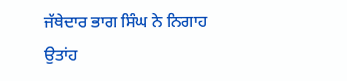ਜੱਥੇਦਾਰ ਭਾਗ ਸਿੰਘ ਨੇ ਨਿਗਾਹ ਉਤਾਂਹ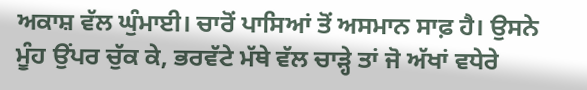ਅਕਾਸ਼ ਵੱਲ ਘੁੰਮਾਈ। ਚਾਰੋਂ ਪਾਸਿਆਂ ਤੋਂ ਅਸਮਾਨ ਸਾਫ਼ ਹੈ। ਉਸਨੇ ਮੂੰਹ ਉਂਪਰ ਚੁੱਕ ਕੇ, ਭਰਵੱਟੇ ਮੱਥੇ ਵੱਲ ਚਾੜ੍ਹੇ ਤਾਂ ਜੋ ਅੱਖਾਂ ਵਧੇਰੇ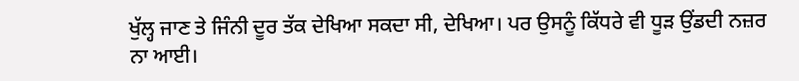ਖੁੱਲ੍ਹ ਜਾਣ ਤੇ ਜਿੰਨੀ ਦੂਰ ਤੱਕ ਦੇਖਿਆ ਸਕਦਾ ਸੀ, ਦੇਖਿਆ। ਪਰ ਉਸਨੂੰ ਕਿੱਧਰੇ ਵੀ ਧੂੜ ਉਂਡਦੀ ਨਜ਼ਰ ਨਾ ਆਈ।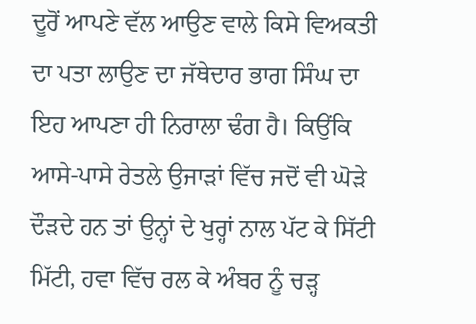ਦੂਰੋਂ ਆਪਣੇ ਵੱਲ ਆਉਣ ਵਾਲੇ ਕਿਸੇ ਵਿਅਕਤੀ ਦਾ ਪਤਾ ਲਾਉਣ ਦਾ ਜੱਥੇਦਾਰ ਭਾਗ ਸਿੰਘ ਦਾ ਇਹ ਆਪਣਾ ਹੀ ਨਿਰਾਲਾ ਢੰਗ ਹੈ। ਕਿਉਂਕਿ ਆਸੇ-ਪਾਸੇ ਰੇਤਲੇ ਉਜਾੜਾਂ ਵਿੱਚ ਜਦੋਂ ਵੀ ਘੋੜੇ ਦੌੜਦੇ ਹਨ ਤਾਂ ਉਨ੍ਹਾਂ ਦੇ ਖੁਰ੍ਹਾਂ ਨਾਲ ਪੱਟ ਕੇ ਸਿੱਟੀ ਮਿੱਟੀ, ਹਵਾ ਵਿੱਚ ਰਲ ਕੇ ਅੰਬਰ ਨੂੰ ਚੜ੍ਹ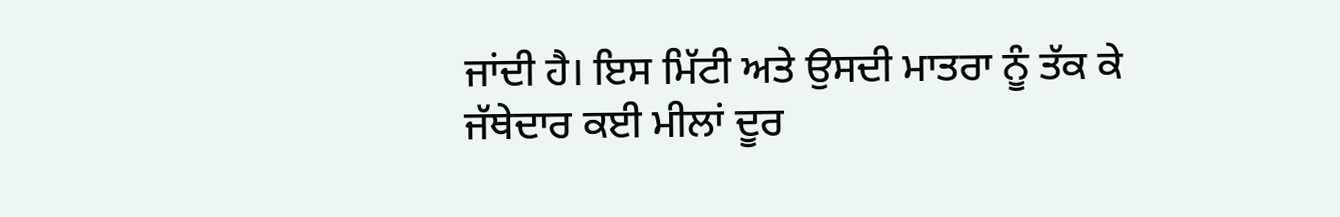ਜਾਂਦੀ ਹੈ। ਇਸ ਮਿੱਟੀ ਅਤੇ ਉਸਦੀ ਮਾਤਰਾ ਨੂੰ ਤੱਕ ਕੇ ਜੱਥੇਦਾਰ ਕਈ ਮੀਲਾਂ ਦੂਰ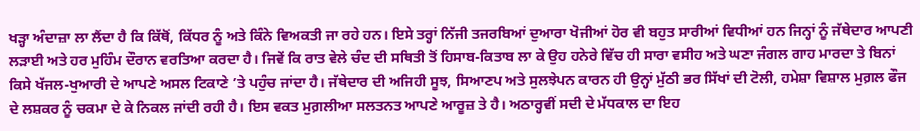ਖੜ੍ਹਾ ਅੰਦਾਜ਼ਾ ਲਾ ਲੈਂਦਾ ਹੈ ਕਿ ਕਿੱਥੋਂ, ਕਿੱਧਰ ਨੂੰ ਅਤੇ ਕਿੰਨੇ ਵਿਅਕਤੀ ਜਾ ਰਹੇ ਹਨ। ਇਸੇ ਤਰ੍ਹਾਂ ਨਿੱਜੀ ਤਜਰਬਿਆਂ ਦੁਆਰਾ ਖੋਜੀਆਂ ਹੋਰ ਵੀ ਬਹੁਤ ਸਾਰੀਆਂ ਵਿਧੀਆਂ ਹਨ ਜਿਨ੍ਹਾਂ ਨੂੰ ਜੱਥੇਦਾਰ ਆਪਣੀ ਲੜਾਈ ਅਤੇ ਹਰ ਮੁਹਿੰਮ ਦੌਰਾਨ ਵਰਤਿਆ ਕਰਦਾ ਹੈ। ਜਿਵੇਂ ਕਿ ਰਾਤ ਵੇਲੇ ਚੰਦ ਦੀ ਸਥਿਤੀ ਤੋਂ ਹਿਸਾਬ-ਕਿਤਾਬ ਲਾ ਕੇ ਉਹ ਹਨੇਰੇ ਵਿੱਚ ਹੀ ਸਾਰਾ ਵਸੀਹ ਅਤੇ ਘਣਾ ਜੰਗਲ ਗਾਹ ਮਾਰਦਾ ਤੇ ਬਿਨਾਂ ਕਿਸੇ ਖੱਜਲ-ਖੁਆਰੀ ਦੇ ਆਪਣੇ ਅਸਲ ਟਿਕਾਣੇ ’ਤੇ ਪਹੁੰਚ ਜਾਂਦਾ ਹੈ। ਜੱਥੇਦਾਰ ਦੀ ਅਜਿਹੀ ਸੂਝ, ਸਿਆਣਪ ਅਤੇ ਸੁਲਝੇਪਨ ਕਾਰਨ ਹੀ ਉਨ੍ਹਾਂ ਮੁੱਠੀ ਭਰ ਸਿੱਖਾਂ ਦੀ ਟੋਲੀ, ਹਮੇਸ਼ਾ ਵਿਸ਼ਾਲ ਮੁਗ਼ਲ ਫੌਜ ਦੇ ਲਸ਼ਕਰ ਨੂੰ ਚਕਮਾ ਦੇ ਕੇ ਨਿਕਲ ਜਾਂਦੀ ਰਹੀ ਹੈ। ਇਸ ਵਕਤ ਮੁਗ਼ਲੀਆ ਸਲਤਨਤ ਆਪਣੇ ਆਰੂਜ਼ ਤੇ ਹੈ। ਅਠਾਰ੍ਹਵੀਂ ਸਦੀ ਦੇ ਮੱਧਕਾਲ ਦਾ ਇਹ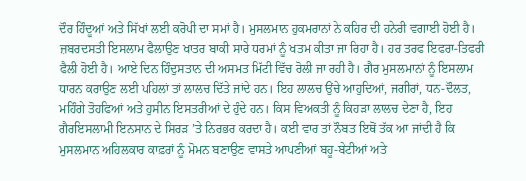ਦੌਰ ਹਿੰਦੂਆਂ ਅਤੇ ਸਿੱਖਾਂ ਲਈ ਕਰੋਪੀ ਦਾ ਸਮਾਂ ਹੈ। ਮੁਸਲਮਾਨ ਹੁਕਮਰਾਨਾਂ ਨੇ ਕਹਿਰ ਦੀ ਹਨੇਰੀ ਵਗਾਈ ਹੋਈ ਹੈ। ਜ਼ਬਰਦਸਤੀ ਇਸਲਾਮ ਫੈਲਾਉਣ ਖਾਤਰ ਬਾਕੀ ਸਾਰੇ ਧਰਮਾਂ ਨੂੰ ਖਤਮ ਕੀਤਾ ਜਾ ਰਿਹਾ ਹੈ। ਹਰ ਤਰਫ ਇਫਰਾ-ਤਿਫਰੀ ਫੈਲੀ ਹੋਈ ਹੈ। ਆਏ ਦਿਨ ਹਿੰਦੁਸਤਾਨ ਦੀ ਅਸਮਤ ਮਿੱਟੀ ਵਿੱਚ ਰੋਲੀ ਜਾ ਰਹੀ ਹੈ। ਗੈਰ ਮੁਸਲਮਾਨਾਂ ਨੂੰ ਇਸਲਾਮ ਧਾਰਨ ਕਰਾਉਣ ਲਈ ਪਹਿਲਾਂ ਤਾਂ ਲਾਲਚ ਦਿੱਤੇ ਜਾਂਦੇ ਹਨ। ਇਹ ਲਾਲਚ ਉਂਚੇ ਆਹੁਦਿਆਂ, ਜਗੀਰਾਂ, ਧਨ-ਦੌਲਤ, ਮਹਿੰਗੇ ਤੋਹਫਿਆਂ ਅਤੇ ਹੁਸੀਨ ਇਸਤਰੀਆਂ ਦੇ ਹੁੰਦੇ ਹਨ। ਕਿਸ ਵਿਅਕਤੀ ਨੂੰ ਕਿਹੜਾ ਲਾਲਚ ਦੇਣਾ ਹੈ, ਇਹ ਗੈਰਇਸਲਾਮੀ ਇਨਸਾਨ ਦੇ ਸਿਰੜ ’ਤੇ ਨਿਰਭਰ ਕਰਦਾ ਹੈ। ਕਈ ਵਾਰ ਤਾਂ ਨੌਬਤ ਇਥੋਂ ਤੱਕ ਆ ਜਾਂਦੀ ਹੈ ਕਿ ਮੁਸਲਮਾਨ ਅਹਿਲਕਾਰ ਕਾਫ਼ਰਾਂ ਨੂੰ ਮੋਮਨ ਬਣਾਉਣ ਵਾਸਤੇ ਆਪਣੀਆਂ ਬਹੂ-ਬੇਟੀਆਂ ਅਤੇ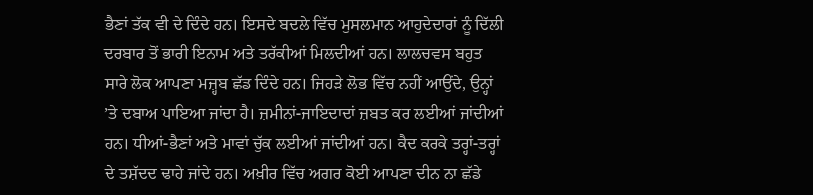ਭੈਣਾਂ ਤੱਕ ਵੀ ਦੇ ਦਿੰਦੇ ਹਨ। ਇਸਦੇ ਬਦਲੇ ਵਿੱਚ ਮੁਸਲਮਾਨ ਆਹੁਦੇਦਾਰਾਂ ਨੂੰ ਦਿੱਲੀ ਦਰਬਾਰ ਤੋਂ ਭਾਰੀ ਇਨਾਮ ਅਤੇ ਤਰੱਕੀਆਂ ਮਿਲਦੀਆਂ ਹਨ। ਲਾਲਚਵਸ ਬਹੁਤ ਸਾਰੇ ਲੋਕ ਆਪਣਾ ਮਜ਼੍ਹਬ ਛੱਡ ਦਿੰਦੇ ਹਨ। ਜਿਹੜੇ ਲੋਭ ਵਿੱਚ ਨਹੀਂ ਆਉਂਦੇ, ਉਨ੍ਹਾਂ ’ਤੇ ਦਬਾਅ ਪਾਇਆ ਜਾਂਦਾ ਹੈ। ਜ਼ਮੀਨਾਂ-ਜਾਇਦਾਦਾਂ ਜ਼ਬਤ ਕਰ ਲਈਆਂ ਜਾਂਦੀਆਂ ਹਨ। ਧੀਆਂ-ਭੈਣਾਂ ਅਤੇ ਮਾਵਾਂ ਚੁੱਕ ਲਈਆਂ ਜਾਂਦੀਆਂ ਹਨ। ਕੈਦ ਕਰਕੇ ਤਰ੍ਹਾਂ-ਤਰ੍ਹਾਂ ਦੇ ਤਸ਼ੱਦਦ ਢਾਹੇ ਜਾਂਦੇ ਹਨ। ਅਖ਼ੀਰ ਵਿੱਚ ਅਗਰ ਕੋਈ ਆਪਣਾ ਦੀਨ ਨਾ ਛੱਡੇ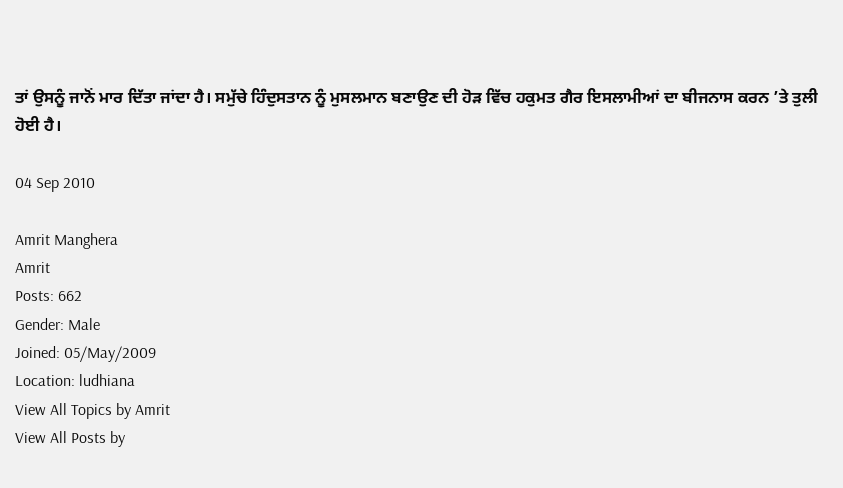ਤਾਂ ਉਸਨੂੰ ਜਾਨੋਂ ਮਾਰ ਦਿੱਤਾ ਜਾਂਦਾ ਹੈ। ਸਮੁੱਚੇ ਹਿੰਦੁਸਤਾਨ ਨੂੰ ਮੁਸਲਮਾਨ ਬਣਾਉਣ ਦੀ ਹੋੜ ਵਿੱਚ ਹਕੁਮਤ ਗੈਰ ਇਸਲਾਮੀਆਂ ਦਾ ਬੀਜਨਾਸ ਕਰਨ ’ਤੇ ਤੁਲੀ ਹੋਈ ਹੈ।

04 Sep 2010

Amrit Manghera
Amrit
Posts: 662
Gender: Male
Joined: 05/May/2009
Location: ludhiana
View All Topics by Amrit
View All Posts by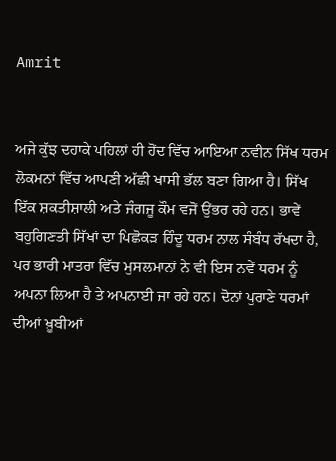Amrit


ਅਜੇ ਕੁੱਝ ਦਹਾਕੇ ਪਹਿਲਾਂ ਹੀ ਹੋਂਦ ਵਿੱਚ ਆਇਆ ਨਵੀਨ ਸਿੱਖ ਧਰਮ ਲੋਕਮਨਾਂ ਵਿੱਚ ਆਪਣੀ ਅੱਛੀ ਖਾਸੀ ਭੱਲ ਬਣਾ ਗਿਆ ਹੈ। ਸਿੱਖ ਇੱਕ ਸ਼ਕਤੀਸ਼ਾਲੀ ਅਤੇ ਜੰਗਜੂ ਕੌਮ ਵਜੋਂ ਉਂਭਰ ਰਹੇ ਹਨ। ਭਾਵੇਂ ਬਹੁਗਿਣਤੀ ਸਿੱਖਾਂ ਦਾ ਪਿਛੋਕੜ ਹਿੰਦੂ ਧਰਮ ਨਾਲ ਸੰਬੰਧ ਰੱਖਦਾ ਹੈ, ਪਰ ਭਾਰੀ ਮਾਤਰਾ ਵਿੱਚ ਮੁਸਲਮਾਨਾਂ ਨੇ ਵੀ ਇਸ ਨਵੇਂ ਧਰਮ ਨੂੰ ਅਪਨਾ ਲਿਆ ਹੈ ਤੇ ਅਪਨਾਈ ਜਾ ਰਹੇ ਹਨ। ਦੋਨਾਂ ਪੁਰਾਣੇ ਧਰਮਾਂ ਦੀਆਂ ਖ਼ੂਬੀਆਂ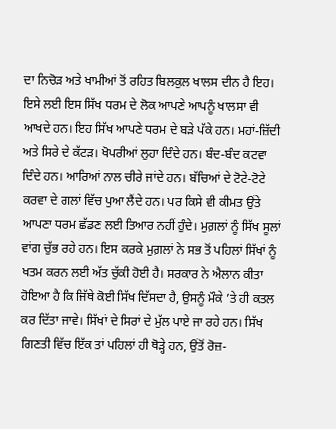ਦਾ ਨਿਚੋੜ ਅਤੇ ਖਾਮੀਆਂ ਤੋਂ ਰਹਿਤ ਬਿਲਕੁਲ ਖਾਲਸ ਦੀਨ ਹੈ ਇਹ। ਇਸੇ ਲਈ ਇਸ ਸਿੱਖ ਧਰਮ ਦੇ ਲੋਕ ਆਪਣੇ ਆਪਨੂੰ ਖਾਲਸਾ ਵੀ ਆਖਦੇ ਹਨ। ਇਹ ਸਿੱਖ ਆਪਣੇ ਧਰਮ ਦੇ ਬੜੇ ਪੱਕੇ ਹਨ। ਮਹਾਂ-ਜ਼ਿੱਦੀ ਅਤੇ ਸਿਰੇ ਦੇ ਕੱਟੜ। ਖੋਪਰੀਆਂ ਲੁਹਾ ਦਿੰਦੇ ਹਨ। ਬੰਦ-ਬੰਦ ਕਟਵਾ ਦਿੰਦੇ ਹਨ। ਆਰਿਆਂ ਨਾਲ ਚੀਰੇ ਜਾਂਦੇ ਹਨ। ਬੱਚਿਆਂ ਦੇ ਟੋਟੇ-ਟੋਟੇ ਕਰਵਾ ਦੇ ਗਲਾਂ ਵਿੱਚ ਪੁਆ ਲੈਂਦੇ ਹਨ। ਪਰ ਕਿਸੇ ਵੀ ਕੀਮਤ ਉਂਤੇ ਆਪਣਾ ਧਰਮ ਛੱਡਣ ਲਈ ਤਿਆਰ ਨਹੀਂ ਹੁੰਦੇ। ਮੁਗ਼ਲਾਂ ਨੂੰ ਸਿੱਖ ਸੂਲਾਂ ਵਾਂਗ ਚੁੱਭ ਰਹੇ ਹਨ। ਇਸ ਕਰਕੇ ਮੁਗ਼ਲਾਂ ਨੇ ਸਭ ਤੋਂ ਪਹਿਲਾਂ ਸਿੱਖਾਂ ਨੂੰ ਖਤਮ ਕਰਨ ਲਈ ਅੱਤ ਚੁੱਕੀ ਹੋਈ ਹੈ। ਸਰਕਾਰ ਨੇ ਐਲਾਨ ਕੀਤਾ ਹੋਇਆ ਹੈ ਕਿ ਜਿੱਥੇ ਕੋਈ ਸਿੱਖ ਦਿੱਸਦਾ ਹੈ, ਉਸਨੂੰ ਮੌਕੇ ’ਤੇ ਹੀ ਕਤਲ ਕਰ ਦਿੱਤਾ ਜਾਵੇ। ਸਿੱਖਾਂ ਦੇ ਸਿਰਾਂ ਦੇ ਮੁੱਲ ਪਾਏ ਜਾ ਰਹੇ ਹਨ। ਸਿੱਖ ਗਿਣਤੀ ਵਿੱਚ ਇੱਕ ਤਾਂ ਪਹਿਲਾਂ ਹੀ ਥੋੜ੍ਹੇ ਹਨ, ਉਂਤੋਂ ਰੋਜ਼-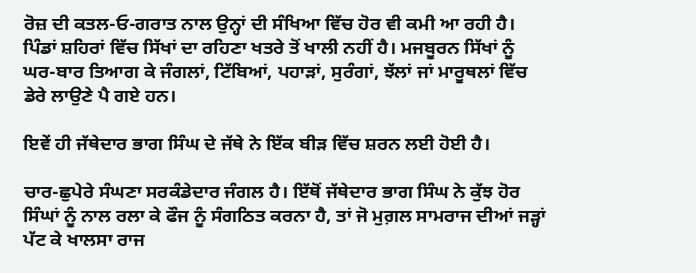ਰੋਜ਼ ਦੀ ਕਤਲ-ਓ-ਗਰਾਤ ਨਾਲ ਉਨ੍ਹਾਂ ਦੀ ਸੰਖਿਆ ਵਿੱਚ ਹੋਰ ਵੀ ਕਮੀ ਆ ਰਹੀ ਹੈ। ਪਿੰਡਾਂ ਸ਼ਹਿਰਾਂ ਵਿੱਚ ਸਿੱਖਾਂ ਦਾ ਰਹਿਣਾ ਖਤਰੇ ਤੋਂ ਖਾਲੀ ਨਹੀਂ ਹੈ। ਮਜਬੂਰਨ ਸਿੱਖਾਂ ਨੂੰ ਘਰ-ਬਾਰ ਤਿਆਗ ਕੇ ਜੰਗਲਾਂ, ਟਿੱਬਿਆਂ, ਪਹਾੜਾਂ, ਸੁਰੰਗਾਂ, ਝੱਲਾਂ ਜਾਂ ਮਾਰੂਥਲਾਂ ਵਿੱਚ ਡੇਰੇ ਲਾਉਣੇ ਪੈ ਗਏ ਹਨ।

ਇਵੇਂ ਹੀ ਜੱਥੇਦਾਰ ਭਾਗ ਸਿੰਘ ਦੇ ਜੱਥੇ ਨੇ ਇੱਕ ਬੀੜ ਵਿੱਚ ਸ਼ਰਨ ਲਈ ਹੋਈ ਹੈ।

ਚਾਰ-ਛੁਪੇਰੇ ਸੰਘਣਾ ਸਰਕੰਡੇਦਾਰ ਜੰਗਲ ਹੈ। ਇੱਥੋਂ ਜੱਥੇਦਾਰ ਭਾਗ ਸਿੰਘ ਨੇ ਕੁੱਝ ਹੋਰ ਸਿੰਘਾਂ ਨੂੰ ਨਾਲ ਰਲਾ ਕੇ ਫੌਜ ਨੂੰ ਸੰਗਠਿਤ ਕਰਨਾ ਹੈ, ਤਾਂ ਜੋ ਮੁਗ਼ਲ ਸਾਮਰਾਜ ਦੀਆਂ ਜੜ੍ਹਾਂ ਪੱਟ ਕੇ ਖਾਲਸਾ ਰਾਜ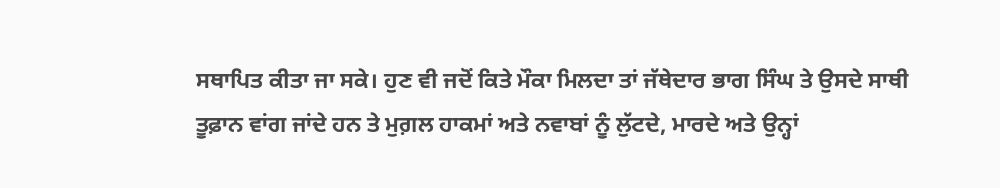ਸਥਾਪਿਤ ਕੀਤਾ ਜਾ ਸਕੇ। ਹੁਣ ਵੀ ਜਦੋਂ ਕਿਤੇ ਮੌਕਾ ਮਿਲਦਾ ਤਾਂ ਜੱਥੇਦਾਰ ਭਾਗ ਸਿੰਘ ਤੇ ਉਸਦੇ ਸਾਥੀ ਤੂਫ਼ਾਨ ਵਾਂਗ ਜਾਂਦੇ ਹਨ ਤੇ ਮੁਗ਼ਲ ਹਾਕਮਾਂ ਅਤੇ ਨਵਾਬਾਂ ਨੂੰ ਲੁੱਟਦੇ, ਮਾਰਦੇ ਅਤੇ ਉਨ੍ਹਾਂ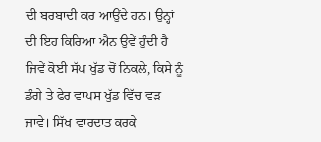ਦੀ ਬਰਬਾਦੀ ਕਰ ਆਉਂਦੇ ਹਨ। ਉਨ੍ਹਾਂ ਦੀ ਇਹ ਕਿਰਿਆ ਐਨ ਉਵੇਂ ਹੁੰਦੀ ਹੈ ਜਿਵੇਂ ਕੋਈ ਸੱਪ ਖੁੱਡ ਚੋਂ ਨਿਕਲੇ, ਕਿਸੇ ਨੂੰ ਡੰਗੇ ਤੇ ਫੇਰ ਵਾਪਸ ਖੁੱਡ ਵਿੱਚ ਵੜ ਜਾਵੇ। ਸਿੱਖ ਵਾਰਦਾਤ ਕਰਕੇ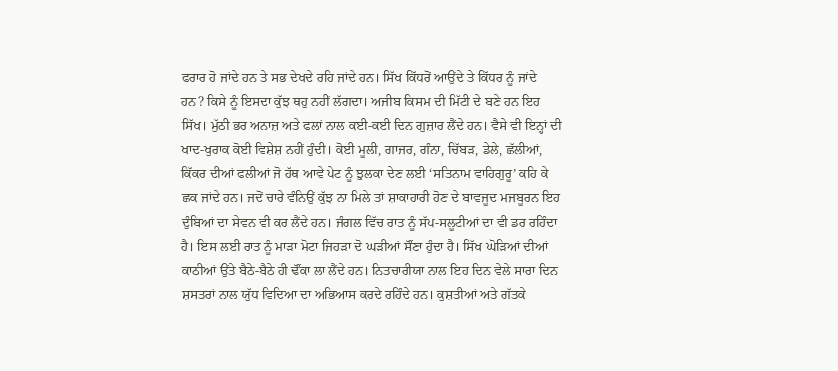ਫਰਾਰ ਹੋ ਜਾਂਦੇ ਹਨ ਤੇ ਸਭ ਦੇਖਦੇ ਰਹਿ ਜਾਂਦੇ ਹਨ। ਸਿੱਖ ਕਿੱਧਰੋਂ ਆਉਂਦੇ ਤੇ ਕਿੱਧਰ ਨੂੰ ਜਾਂਦੇ ਹਨ? ਕਿਸੇ ਨੂੰ ਇਸਦਾ ਕੁੱਝ ਥਹੁ ਨਹੀਂ ਲੱਗਦਾ। ਅਜੀਬ ਕਿਸਮ ਦੀ ਮਿੱਟੀ ਦੇ ਬਣੇ ਹਨ ਇਹ ਸਿੱਖ। ਮੁੱਠੀ ਭਰ ਅਨਾਜ਼ ਅਤੇ ਫਲਾਂ ਨਾਲ ਕਈ-ਕਈ ਦਿਨ ਗੁਜ਼ਾਰ ਲੈਂਦੇ ਹਨ। ਵੈਸੇ ਵੀ ਇਨ੍ਹਾਂ ਦੀ ਖਾਦ-ਖੁਰਾਕ ਕੋਈ ਵਿਸ਼ੇਸ਼ ਨਹੀਂ ਹੁੰਦੀ। ਕੋਈ ਮੂਲੀ, ਗਾਜਰ, ਗੰਨਾ, ਚਿੱਬੜ, ਡੇਲੇ, ਛੱਲੀਆਂ, ਕਿੱਕਰ ਦੀਆਂ ਫਲੀਆਂ ਜੋ ਹੱਥ ਆਵੇ ਪੇਟ ਨੂੰ ਝੁਲਕਾ ਦੇਣ ਲਈ ‘ਸਤਿਨਾਮ ਵਾਹਿਗੁਰੂ’ ਕਹਿ ਕੇ ਛਕ ਜਾਂਦੇ ਹਨ। ਜਦੋਂ ਚਾਰੇ ਵੰਨਿਉਂ ਕੁੱਝ ਨਾ ਮਿਲੇ ਤਾਂ ਸ਼ਾਕਾਹਾਰੀ ਹੋਣ ਦੇ ਬਾਵਜੂਦ ਮਜਬੂਰਨ ਇਹ ਦੁੰਬਿਆਂ ਦਾ ਸੇਵਨ ਵੀ ਕਰ ਲੈਂਦੇ ਹਨ। ਜੰਗਲ ਵਿੱਚ ਰਾਤ ਨੂੰ ਸੱਪ-ਸਲੂਟੀਆਂ ਦਾ ਵੀ ਡਰ ਰਹਿੰਦਾ ਹੈ। ਇਸ ਲਈ ਰਾਤ ਨੂੰ ਮਾੜਾ ਮੋਟਾ ਜਿਹੜਾ ਦੋ ਘੜੀਆਂ ਸੌਂਣਾ ਹੁੰਦਾ ਹੈ। ਸਿੱਖ ਘੋੜਿਆਂ ਦੀਆਂ ਕਾਠੀਆਂ ਉਂਤੇ ਬੈਠੇ-ਬੈਠੇ ਹੀ ਢੌਂਕਾ ਲਾ ਲੈਂਦੇ ਹਨ। ਨਿਤਚਾਰੀਯਾ ਨਾਲ ਇਹ ਦਿਨ ਵੇਲੇ ਸਾਰਾ ਦਿਨ ਸ਼ਸਤਰਾਂ ਨਾਲ ਯੁੱਧ ਵਿਦਿਆ ਦਾ ਅਭਿਆਸ ਕਰਦੇ ਰਹਿੰਦੇ ਹਨ। ਕੁਸ਼ਤੀਆਂ ਅਤੇ ਗੱਤਕੇ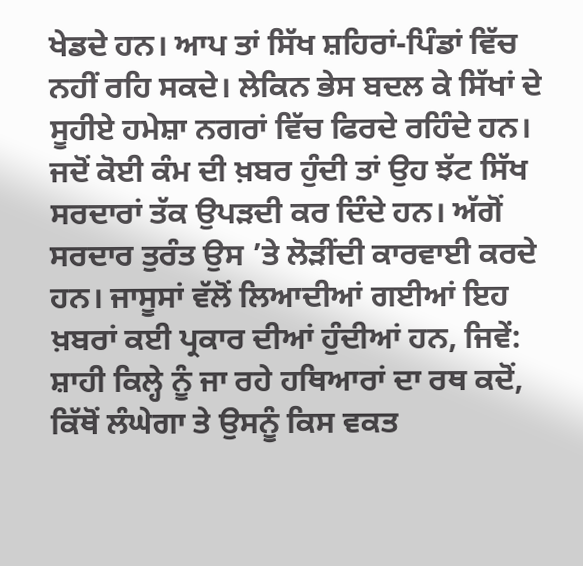ਖੇਡਦੇ ਹਨ। ਆਪ ਤਾਂ ਸਿੱਖ ਸ਼ਹਿਰਾਂ-ਪਿੰਡਾਂ ਵਿੱਚ ਨਹੀਂ ਰਹਿ ਸਕਦੇ। ਲੇਕਿਨ ਭੇਸ ਬਦਲ ਕੇ ਸਿੱਖਾਂ ਦੇ ਸੂਹੀਏ ਹਮੇਸ਼ਾ ਨਗਰਾਂ ਵਿੱਚ ਫਿਰਦੇ ਰਹਿੰਦੇ ਹਨ। ਜਦੋਂ ਕੋਈ ਕੰਮ ਦੀ ਖ਼ਬਰ ਹੁੰਦੀ ਤਾਂ ਉਹ ਝੱਟ ਸਿੱਖ ਸਰਦਾਰਾਂ ਤੱਕ ਉਪੜਦੀ ਕਰ ਦਿੰਦੇ ਹਨ। ਅੱਗੋਂ ਸਰਦਾਰ ਤੁਰੰਤ ਉਸ ’ਤੇ ਲੋੜੀਂਦੀ ਕਾਰਵਾਈ ਕਰਦੇ ਹਨ। ਜਾਸੂਸਾਂ ਵੱਲੋਂ ਲਿਆਦੀਆਂ ਗਈਆਂ ਇਹ ਖ਼ਬਰਾਂ ਕਈ ਪ੍ਰਕਾਰ ਦੀਆਂ ਹੁੰਦੀਆਂ ਹਨ, ਜਿਵੇਂ: ਸ਼ਾਹੀ ਕਿਲ੍ਹੇ ਨੂੰ ਜਾ ਰਹੇ ਹਥਿਆਰਾਂ ਦਾ ਰਥ ਕਦੋਂ, ਕਿੱਥੋਂ ਲੰਘੇਗਾ ਤੇ ਉਸਨੂੰ ਕਿਸ ਵਕਤ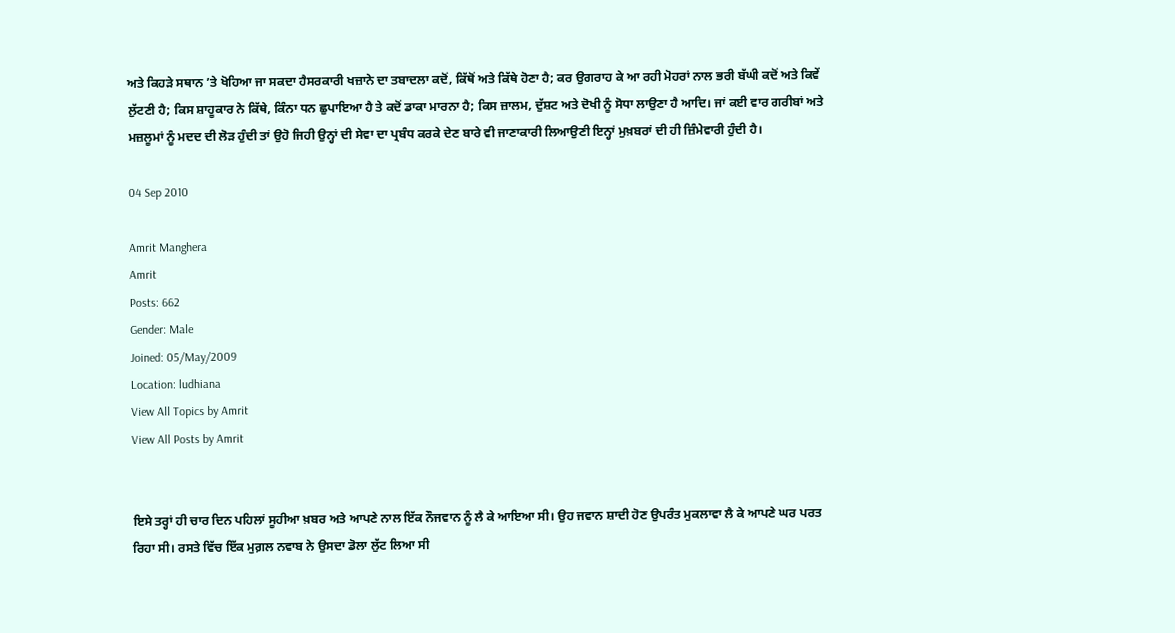ਅਤੇ ਕਿਹੜੇ ਸਥਾਨ ’ਤੇ ਖੋਹਿਆ ਜਾ ਸਕਦਾ ਹੈਸਰਕਾਰੀ ਖਜ਼ਾਨੇ ਦਾ ਤਬਾਦਲਾ ਕਦੋਂ, ਕਿੱਥੋਂ ਅਤੇ ਕਿੱਥੇ ਹੋਣਾ ਹੈ; ਕਰ ਉਗਰਾਹ ਕੇ ਆ ਰਹੀ ਮੋਹਰਾਂ ਨਾਲ ਭਰੀ ਬੱਘੀ ਕਦੋਂ ਅਤੇ ਕਿਵੇਂ ਲੁੱਟਣੀ ਹੈ; ਕਿਸ ਸ਼ਾਹੂਕਾਰ ਨੇ ਕਿੱਥੇ, ਕਿੰਨਾ ਧਨ ਛੁਪਾਇਆ ਹੈ ਤੇ ਕਦੋਂ ਡਾਕਾ ਮਾਰਨਾ ਹੈ; ਕਿਸ ਜ਼ਾਲਮ, ਦੁੱਸ਼ਟ ਅਤੇ ਦੋਖੀ ਨੂੰ ਸੋਧਾ ਲਾਉਣਾ ਹੈ ਆਦਿ। ਜਾਂ ਕਈ ਵਾਰ ਗਰੀਬਾਂ ਅਤੇ ਮਜ਼ਲੂਮਾਂ ਨੂੰ ਮਦਦ ਦੀ ਲੋੜ ਹੁੰਦੀ ਤਾਂ ਉਹੋ ਜਿਹੀ ਉਨ੍ਹਾਂ ਦੀ ਸੇਵਾ ਦਾ ਪ੍ਰਬੰਧ ਕਰਕੇ ਦੇਣ ਬਾਰੇ ਵੀ ਜਾਣਾਕਾਰੀ ਲਿਆਉਣੀ ਇਨ੍ਹਾਂ ਮੁਖ਼ਬਰਾਂ ਦੀ ਹੀ ਜ਼ਿੰਮੇਵਾਰੀ ਹੁੰਦੀ ਹੈ।

04 Sep 2010

Amrit Manghera
Amrit
Posts: 662
Gender: Male
Joined: 05/May/2009
Location: ludhiana
View All Topics by Amrit
View All Posts by Amrit


ਇਸੇ ਤਰ੍ਹਾਂ ਹੀ ਚਾਰ ਦਿਨ ਪਹਿਲਾਂ ਸੂਹੀਆ ਖ਼ਬਰ ਅਤੇ ਆਪਣੇ ਨਾਲ ਇੱਕ ਨੌਜਵਾਨ ਨੂੰ ਲੈ ਕੇ ਆਇਆ ਸੀ। ਉਹ ਜਵਾਨ ਸ਼ਾਦੀ ਹੋਣ ਉਪਰੰਤ ਮੁਕਲਾਵਾ ਲੈ ਕੇ ਆਪਣੇ ਘਰ ਪਰਤ ਰਿਹਾ ਸੀ। ਰਸਤੇ ਵਿੱਚ ਇੱਕ ਮੁਗ਼ਲ ਨਵਾਬ ਨੇ ਉਸਦਾ ਡੋਲਾ ਲੁੱਟ ਲਿਆ ਸੀ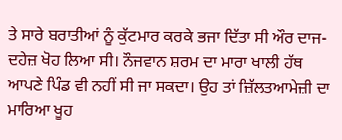ਤੇ ਸਾਰੇ ਬਰਾਤੀਆਂ ਨੂੰ ਕੁੱਟਮਾਰ ਕਰਕੇ ਭਜਾ ਦਿੱਤਾ ਸੀ ਔਰ ਦਾਜ-ਦਹੇਜ਼ ਖੋਹ ਲਿਆ ਸੀ। ਨੌਜਵਾਨ ਸ਼ਰਮ ਦਾ ਮਾਰਾ ਖਾਲੀ ਹੱਥ ਆਪਣੇ ਪਿੰਡ ਵੀ ਨਹੀਂ ਸੀ ਜਾ ਸਕਦਾ। ਉਹ ਤਾਂ ਜ਼ਿੱਲਤਆਮੇਜ਼ੀ ਦਾ ਮਾਰਿਆ ਖੂਹ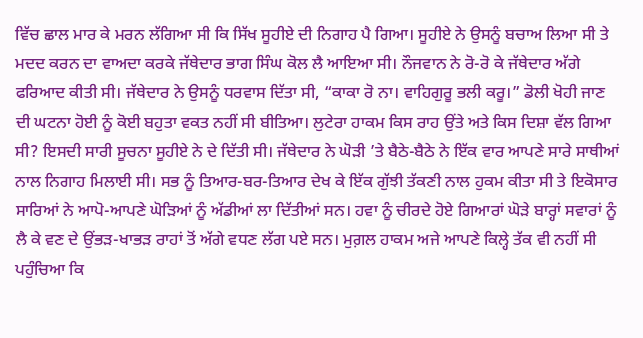ਵਿੱਚ ਛਾਲ ਮਾਰ ਕੇ ਮਰਨ ਲੱਗਿਆ ਸੀ ਕਿ ਸਿੱਖ ਸੂਹੀਏ ਦੀ ਨਿਗਾਹ ਪੈ ਗਿਆ। ਸੂਹੀਏ ਨੇ ਉਸਨੂੰ ਬਚਾਅ ਲਿਆ ਸੀ ਤੇ ਮਦਦ ਕਰਨ ਦਾ ਵਾਅਦਾ ਕਰਕੇ ਜੱਥੇਦਾਰ ਭਾਗ ਸਿੰਘ ਕੋਲ ਲੈ ਆਇਆ ਸੀ। ਨੌਜਵਾਨ ਨੇ ਰੋ-ਰੋ ਕੇ ਜੱਥੇਦਾਰ ਅੱਗੇ ਫਰਿਆਦ ਕੀਤੀ ਸੀ। ਜੱਥੇਦਾਰ ਨੇ ਉਸਨੂੰ ਧਰਵਾਸ ਦਿੱਤਾ ਸੀ, “ਕਾਕਾ ਰੋ ਨਾ। ਵਾਹਿਗੁਰੂ ਭਲੀ ਕਰੂ।” ਡੋਲੀ ਖੋਹੀ ਜਾਣ ਦੀ ਘਟਨਾ ਹੋਈ ਨੂੰ ਕੋਈ ਬਹੁਤਾ ਵਕਤ ਨਹੀਂ ਸੀ ਬੀਤਿਆ। ਲੁਟੇਰਾ ਹਾਕਮ ਕਿਸ ਰਾਹ ਉਂਤੇ ਅਤੇ ਕਿਸ ਦਿਸ਼ਾ ਵੱਲ ਗਿਆ ਸੀ? ਇਸਦੀ ਸਾਰੀ ਸੂਚਨਾ ਸੂਹੀਏ ਨੇ ਦੇ ਦਿੱਤੀ ਸੀ। ਜੱਥੇਦਾਰ ਨੇ ਘੋੜੀ ’ਤੇ ਬੈਠੇ-ਬੈਠੇ ਨੇ ਇੱਕ ਵਾਰ ਆਪਣੇ ਸਾਰੇ ਸਾਥੀਆਂ ਨਾਲ ਨਿਗਾਹ ਮਿਲਾਈ ਸੀ। ਸਭ ਨੂੰ ਤਿਆਰ-ਬਰ-ਤਿਆਰ ਦੇਖ ਕੇ ਇੱਕ ਗੁੱਝੀ ਤੱਕਣੀ ਨਾਲ ਹੁਕਮ ਕੀਤਾ ਸੀ ਤੇ ਇਕੋਸਾਰ ਸਾਰਿਆਂ ਨੇ ਆਪੋ-ਆਪਣੇ ਘੋੜਿਆਂ ਨੂੰ ਅੱਡੀਆਂ ਲਾ ਦਿੱਤੀਆਂ ਸਨ। ਹਵਾ ਨੂੰ ਚੀਰਦੇ ਹੋਏ ਗਿਆਰਾਂ ਘੋੜੇ ਬਾਰ੍ਹਾਂ ਸਵਾਰਾਂ ਨੂੰ ਲੈ ਕੇ ਵਣ ਦੇ ਉਂਭੜ-ਖਾਭੜ ਰਾਹਾਂ ਤੋਂ ਅੱਗੇ ਵਧਣ ਲੱਗ ਪਏ ਸਨ। ਮੁਗ਼ਲ ਹਾਕਮ ਅਜੇ ਆਪਣੇ ਕਿਲ੍ਹੇ ਤੱਕ ਵੀ ਨਹੀਂ ਸੀ ਪਹੁੰਚਿਆ ਕਿ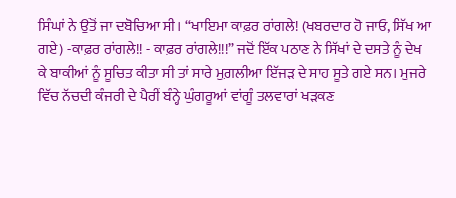ਸਿੰਘਾਂ ਨੇ ਉਂਤੋਂ ਜਾ ਦਬੋਚਿਆ ਸੀ। “ਖਾਇਮਾ ਕਾਫ਼ਰ ਰਾਂਗਲੇ! (ਖਬਰਦਾਰ ਹੋ ਜਾਓ, ਸਿੱਖ ਆ ਗਏ) -ਕਾਫ਼ਰ ਰਾਂਗਲੇ!! - ਕਾਫ਼ਰ ਰਾਂਗਲੇ!!!” ਜਦੋਂ ਇੱਕ ਪਠਾਣ ਨੇ ਸਿੱਖਾਂ ਦੇ ਦਸਤੇ ਨੂੰ ਦੇਖ ਕੇ ਬਾਕੀਆਂ ਨੂੰ ਸੂਚਿਤ ਕੀਤਾ ਸੀ ਤਾਂ ਸਾਰੇ ਮੁਗ਼ਲੀਆ ਇੱਜੜ ਦੇ ਸਾਹ ਸੂਤੇ ਗਏ ਸਨ। ਮੁਜਰੇ ਵਿੱਚ ਨੱਚਦੀ ਕੰਜਰੀ ਦੇ ਪੈਰੀਂ ਬੰਨ੍ਹੇ ਘੁੰਗਰੂਆਂ ਵਾਂਗੂੰ ਤਲਵਾਰਾਂ ਖੜਕਣ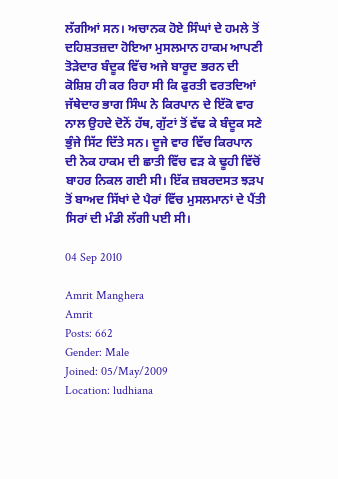ਲੱਗੀਆਂ ਸਨ। ਅਚਾਨਕ ਹੋਏ ਸਿੰਘਾਂ ਦੇ ਹਮਲੇ ਤੋਂ ਦਹਿਸ਼ਤਜ਼ਦਾ ਹੋਇਆ ਮੁਸਲਮਾਨ ਹਾਕਮ ਆਪਣੀ ਤੋੜੇਦਾਰ ਬੰਦੂਕ ਵਿੱਚ ਅਜੇ ਬਾਰੂਦ ਭਰਨ ਦੀ ਕੋਸ਼ਿਸ਼ ਹੀ ਕਰ ਰਿਹਾ ਸੀ ਕਿ ਫੁਰਤੀ ਵਰਤਦਿਆਂ ਜੱਥੇਦਾਰ ਭਾਗ ਸਿੰਘ ਨੇ ਕਿਰਪਾਨ ਦੇ ਇੱਕੋ ਵਾਰ ਨਾਲ ਉਹਦੇ ਦੋਨੋਂ ਹੱਥ, ਗੁੱਟਾਂ ਤੋਂ ਵੱਢ ਕੇ ਬੰਦੂਕ ਸਣੇ ਭੁੰਜੇ ਸਿੱਟ ਦਿੱਤੇ ਸਨ। ਦੂਜੇ ਵਾਰ ਵਿੱਚ ਕਿਰਪਾਨ ਦੀ ਨੋਕ ਹਾਕਮ ਦੀ ਛਾਤੀ ਵਿੱਚ ਵੜ ਕੇ ਢੂਹੀ ਵਿੱਚੋਂ ਬਾਹਰ ਨਿਕਲ ਗਈ ਸੀ। ਇੱਕ ਜ਼ਬਰਦਸਤ ਝੜਪ ਤੋਂ ਬਾਅਦ ਸਿੱਖਾਂ ਦੇ ਪੈਰਾਂ ਵਿੱਚ ਮੁਸਲਮਾਨਾਂ ਦੇ ਪੈਂਤੀ ਸਿਰਾਂ ਦੀ ਮੰਡੀ ਲੱਗੀ ਪਈ ਸੀ।

04 Sep 2010

Amrit Manghera
Amrit
Posts: 662
Gender: Male
Joined: 05/May/2009
Location: ludhiana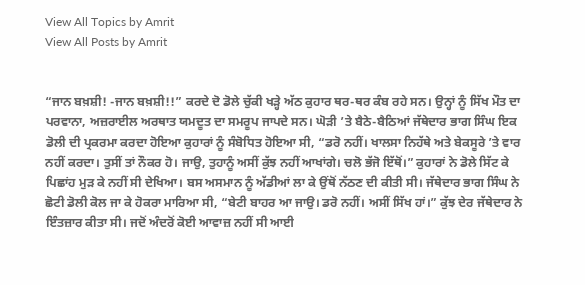View All Topics by Amrit
View All Posts by Amrit


“ਜਾਨ ਬਖ਼ਸ਼ੀ! -ਜਾਨ ਬਖ਼ਸ਼ੀ!!” ਕਰਦੇ ਦੋ ਡੋਲੇ ਚੁੱਕੀ ਖੜ੍ਹੇ ਅੱਠ ਕੁਹਾਰ ਥਰ-ਥਰ ਕੰਬ ਰਹੇ ਸਨ। ਉਨ੍ਹਾਂ ਨੂੰ ਸਿੱਖ ਮੌਤ ਦਾ ਪਰਵਾਨਾ, ਅਜ਼ਰਾਈਲ ਅਰਥਾਤ ਯਮਦੂਤ ਦਾ ਸਮਰੂਪ ਜਾਪਦੇ ਸਨ। ਘੋੜੀ ’ਤੇ ਬੈਠੇ-ਬੈਠਿਆਂ ਜੱਥੇਦਾਰ ਭਾਗ ਸਿੰਘ ਇਕ ਡੋਲੀ ਦੀ ਪ੍ਰਕਰਮਾ ਕਰਦਾ ਹੋਇਆ ਕੁਹਾਰਾਂ ਨੂੰ ਸੰਬੋਧਿਤ ਹੋਇਆ ਸੀ, “ਡਰੋ ਨਹੀਂ। ਖਾਲਸਾ ਨਿਹੱਥੇ ਅਤੇ ਬੇਕਸੂਰੇ ’ਤੇ ਵਾਰ ਨਹੀਂ ਕਰਦਾ। ਤੁਸੀਂ ਤਾਂ ਨੌਕਰ ਹੋ। ਜਾਉ, ਤੁਹਾਨੂੰ ਅਸੀਂ ਕੁੱਝ ਨਹੀਂ ਆਖਾਂਗੇ। ਚਲੋ ਭੱਜੋ ਇੱਥੋਂ।” ਕੁਹਾਰਾਂ ਨੇ ਡੋਲੇ ਸਿੱਟ ਕੇ ਪਿਛਾਂਹ ਮੁੜ ਕੇ ਨਹੀਂ ਸੀ ਦੇਖਿਆ। ਬਸ ਅਸਮਾਨ ਨੂੰ ਅੱਡੀਆਂ ਲਾ ਕੇ ਉਂਥੋਂ ਨੱਠਣ ਦੀ ਕੀਤੀ ਸੀ। ਜੱਥੇਦਾਰ ਭਾਗ ਸਿੰਘ ਨੇ ਛੋਟੀ ਡੋਲੀ ਕੋਲ ਜਾ ਕੇ ਹੋਕਰਾ ਮਾਰਿਆ ਸੀ, “ਬੇਟੀ ਬਾਹਰ ਆ ਜਾਉ। ਡਰੋ ਨਹੀਂ। ਅਸੀਂ ਸਿੱਖ ਹਾਂ।” ਕੁੱਝ ਦੇਰ ਜੱਥੇਦਾਰ ਨੇ ਇੰਤਜ਼ਾਰ ਕੀਤਾ ਸੀ। ਜਦੋਂ ਅੰਦਰੋਂ ਕੋਈ ਆਵਾਜ਼ ਨਹੀਂ ਸੀ ਆਈ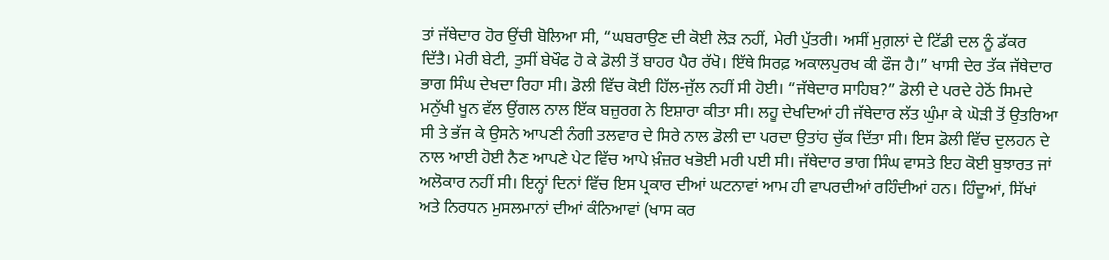ਤਾਂ ਜੱਥੇਦਾਰ ਹੋਰ ਉਂਚੀ ਬੋਲਿਆ ਸੀ, “ਘਬਰਾਉਣ ਦੀ ਕੋਈ ਲੋੜ ਨਹੀਂ, ਮੇਰੀ ਪੁੱਤਰੀ। ਅਸੀਂ ਮੁਗ਼ਲਾਂ ਦੇ ਟਿੱਡੀ ਦਲ ਨੂੰ ਡੱਕਰ ਦਿੱਤੈ। ਮੇਰੀ ਬੇਟੀ, ਤੁਸੀਂ ਬੇਖੌਫ ਹੋ ਕੇ ਡੋਲੀ ਤੋਂ ਬਾਹਰ ਪੈਰ ਰੱਖੋ। ਇੱਥੇ ਸਿਰਫ਼ ਅਕਾਲਪੁਰਖ ਕੀ ਫੌਜ ਹੈ।” ਖਾਸੀ ਦੇਰ ਤੱਕ ਜੱਥੇਦਾਰ ਭਾਗ ਸਿੰਘ ਦੇਖਦਾ ਰਿਹਾ ਸੀ। ਡੋਲੀ ਵਿੱਚ ਕੋਈ ਹਿੱਲ-ਜੁੱਲ ਨਹੀਂ ਸੀ ਹੋਈ। “ਜੱਥੇਦਾਰ ਸਾਹਿਬ?” ਡੋਲੀ ਦੇ ਪਰਦੇ ਹੇਠੋਂ ਸਿਮਦੇ ਮਨੁੱਖੀ ਖੂਨ ਵੱਲ ਉਂਗਲ ਨਾਲ ਇੱਕ ਬਜ਼ੁਰਗ ਨੇ ਇਸ਼ਾਰਾ ਕੀਤਾ ਸੀ। ਲਹੂ ਦੇਖਦਿਆਂ ਹੀ ਜੱਥੇਦਾਰ ਲੱਤ ਘੁੰਮਾ ਕੇ ਘੋੜੀ ਤੋਂ ਉਤਰਿਆ ਸੀ ਤੇ ਭੱਜ ਕੇ ਉਸਨੇ ਆਪਣੀ ਨੰਗੀ ਤਲਵਾਰ ਦੇ ਸਿਰੇ ਨਾਲ ਡੋਲੀ ਦਾ ਪਰਦਾ ਉਤਾਂਹ ਚੁੱਕ ਦਿੱਤਾ ਸੀ। ਇਸ ਡੋਲੀ ਵਿੱਚ ਦੁਲਹਨ ਦੇ ਨਾਲ ਆਈ ਹੋਈ ਨੈਣ ਆਪਣੇ ਪੇਟ ਵਿੱਚ ਆਪੇ ਖ਼ੰਜ਼ਰ ਖਭੋਈ ਮਰੀ ਪਈ ਸੀ। ਜੱਥੇਦਾਰ ਭਾਗ ਸਿੰਘ ਵਾਸਤੇ ਇਹ ਕੋਈ ਬੁਝਾਰਤ ਜਾਂ ਅਲੋਕਾਰ ਨਹੀਂ ਸੀ। ਇਨ੍ਹਾਂ ਦਿਨਾਂ ਵਿੱਚ ਇਸ ਪ੍ਰਕਾਰ ਦੀਆਂ ਘਟਨਾਵਾਂ ਆਮ ਹੀ ਵਾਪਰਦੀਆਂ ਰਹਿੰਦੀਆਂ ਹਨ। ਹਿੰਦੂਆਂ, ਸਿੱਖਾਂ ਅਤੇ ਨਿਰਧਨ ਮੁਸਲਮਾਨਾਂ ਦੀਆਂ ਕੰਨਿਆਵਾਂ (ਖਾਸ ਕਰ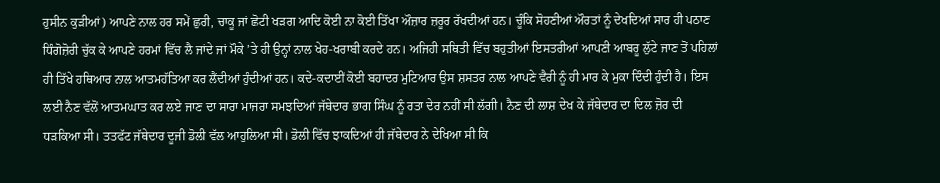ਹੁਸੀਨ ਕੁੜੀਆਂ) ਆਪਣੇ ਨਾਲ ਹਰ ਸਮੇਂ ਛੁਰੀ, ਚਾਕੂ ਜਾਂ ਛੋਟੀ ਖੜਗ ਆਦਿ ਕੋਈ ਨਾ ਕੋਈ ਤਿੱਖਾ ਔਜ਼ਾਰ ਜ਼ਰੂਰ ਰੱਖਦੀਆਂ ਹਨ। ਚੂੰਕਿ ਸੋਹਣੀਆਂ ਔਰਤਾਂ ਨੂੰ ਦੇਖਦਿਆਂ ਸਾਰ ਹੀ ਪਠਾਣ ਧਿੰਗੋਜ਼ੋਰੀ ਚੁੱਕ ਕੇ ਆਪਣੇ ਹਰਮਾਂ ਵਿੱਚ ਲੈ ਜਾਂਦੇ ਜਾਂ ਮੌਕੇ ’ਤੇ ਹੀ ਉਨ੍ਹਾਂ ਨਾਲ ਖੇਹ-ਖਰਾਬੀ ਕਰਦੇ ਹਨ। ਅਜਿਹੀ ਸਥਿਤੀ ਵਿੱਚ ਬਹੁਤੀਆਂ ਇਸਤਰੀਆਂ ਆਪਣੀ ਆਬਰੂ ਲੁੱਟੇ ਜਾਣ ਤੋਂ ਪਹਿਲਾਂ ਹੀ ਤਿੱਖੇ ਹਥਿਆਰ ਨਾਲ ਆਤਮਹੱਤਿਆ ਕਰ ਲੈਂਦੀਆਂ ਹੁੰਦੀਆਂ ਹਨ। ਕਦੇ-ਕਦਾਈਂ ਕੋਈ ਬਹਾਦਰ ਮੁਟਿਆਰ ਉਸ ਸ਼ਸਤਰ ਨਾਲ ਆਪਣੇ ਵੈਰੀ ਨੂੰ ਹੀ ਮਾਰ ਕੇ ਮੁਕਾ ਦਿੰਦੀ ਹੁੰਦੀ ਹੈ। ਇਸ ਲਈ ਨੈਣ ਵੱਲੋਂ ਆਤਮਘਾਤ ਕਰ ਲਏ ਜਾਣ ਦਾ ਸਾਰਾ ਮਾਜਰਾ ਸਮਝਦਿਆਂ ਜੱਥੇਦਾਰ ਭਾਗ ਸਿੰਘ ਨੂੰ ਰਤਾ ਦੇਰ ਨਹੀਂ ਸੀ ਲੱਗੀ। ਨੈਣ ਦੀ ਲਾਸ਼ ਦੇਖ ਕੇ ਜੱਥੇਦਾਰ ਦਾ ਦਿਲ ਜ਼ੋਰ ਦੀ ਧੜਕਿਆ ਸੀ। ਤਤਫੱਟ ਜੱਥੇਦਾਰ ਦੂਜੀ ਡੋਲੀ ਵੱਲ ਆਹੁਲਿਆ ਸੀ। ਡੋਲੀ ਵਿੱਚ ਝਾਕਦਿਆਂ ਹੀ ਜੱਥੇਦਾਰ ਨੇ ਦੇਖਿਆ ਸੀ ਕਿ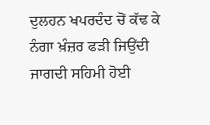ਦੁਲਹਨ ਖਪਰਦੰਦ ਚੋਂ ਕੱਢ ਕੇ ਨੰਗਾ ਖ਼ੰਜ਼ਰ ਫੜੀ ਜਿਉਂਦੀ ਜਾਗਦੀ ਸਹਿਮੀ ਹੋਈ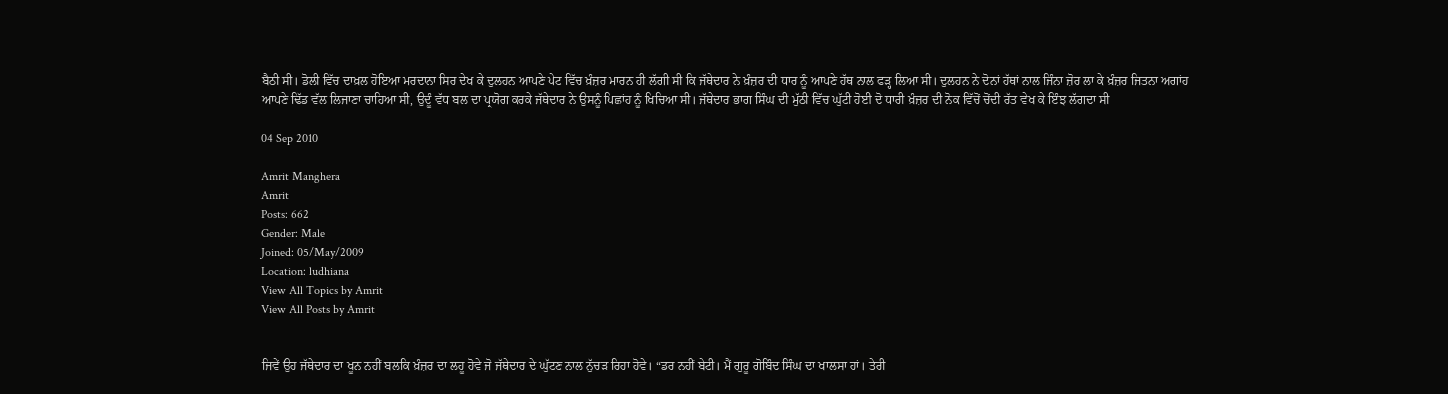ਬੈਠੀ ਸੀ। ਡੋਲੀ ਵਿੱਚ ਦਾਖ਼ਲ ਹੋਇਆ ਮਰਦਾਨਾ ਸਿਰ ਦੇਖ ਕੇ ਦੁਲਹਨ ਆਪਣੇ ਪੇਟ ਵਿੱਚ ਖ਼ੰਜ਼ਰ ਮਾਰਨ ਹੀ ਲੱਗੀ ਸੀ ਕਿ ਜੱਥੇਦਾਰ ਨੇ ਖ਼ੰਜ਼ਰ ਦੀ ਧਾਰ ਨੂੰ ਆਪਣੇ ਹੱਥ ਨਾਲ ਫੜ੍ਹ ਲਿਆ ਸੀ। ਦੁਲਹਨ ਨੇ ਦੋਨਾਂ ਹੱਥਾਂ ਨਾਲ ਜਿੰਨਾ ਜ਼ੋਰ ਲਾ ਕੇ ਖ਼ੰਜ਼ਰ ਜਿਤਨਾ ਅਗਾਂਹ ਆਪਣੇ ਢਿੱਡ ਵੱਲ ਲਿਜਾਣਾ ਚਾਹਿਆ ਸੀ, ਉਦੂੰ ਵੱਧ ਬਲ ਦਾ ਪ੍ਰਯੋਗ ਕਰਕੇ ਜੱਥੇਦਾਰ ਨੇ ਉਸਨੂੰ ਪਿਛਾਂਹ ਨੂੰ ਖਿਚਿਆ ਸੀ। ਜੱਥੇਦਾਰ ਭਾਗ ਸਿੰਘ ਦੀ ਮੁੱਠੀ ਵਿੱਚ ਘੁੱਟੀ ਹੋਈ ਦੋ ਧਾਰੀ ਖ਼ੰਜ਼ਰ ਦੀ ਨੋਕ ਵਿੱਚੋਂ ਚੋਂਦੀ ਰੱਤ ਵੇਖ ਕੇ ਇੰਝ ਲੱਗਦਾ ਸੀ

04 Sep 2010

Amrit Manghera
Amrit
Posts: 662
Gender: Male
Joined: 05/May/2009
Location: ludhiana
View All Topics by Amrit
View All Posts by Amrit


ਜਿਵੇਂ ਉਹ ਜੱਥੇਦਾਰ ਦਾ ਖੂਨ ਨਹੀਂ ਬਲਕਿ ਖ਼ੰਜ਼ਰ ਦਾ ਲਹੂ ਹੋਵੇ ਜੋ ਜੱਥੇਦਾਰ ਦੇ ਘੁੱਟਣ ਨਾਲ ਨੁੱਚੜ ਰਿਹਾ ਹੋਵੇ। “ਡਰ ਨਹੀਂ ਬੇਟੀ। ਮੈਂ ਗੁਰੂ ਗੋਬਿੰਦ ਸਿੰਘ ਦਾ ਖਾਲਸਾ ਹਾਂ। ਤੇਰੀ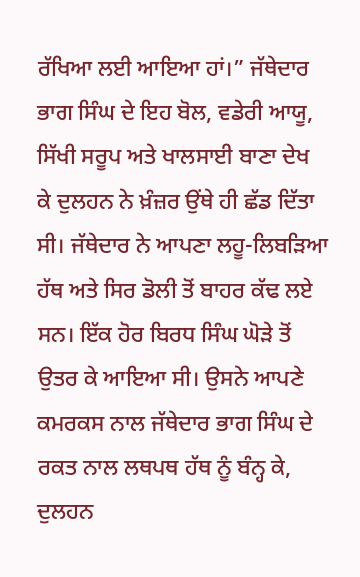ਰੱਖਿਆ ਲਈ ਆਇਆ ਹਾਂ।” ਜੱਥੇਦਾਰ ਭਾਗ ਸਿੰਘ ਦੇ ਇਹ ਬੋਲ, ਵਡੇਰੀ ਆਯੂ, ਸਿੱਖੀ ਸਰੂਪ ਅਤੇ ਖਾਲਸਾਈ ਬਾਣਾ ਦੇਖ ਕੇ ਦੁਲਹਨ ਨੇ ਖ਼ੰਜ਼ਰ ਉਂਥੇ ਹੀ ਛੱਡ ਦਿੱਤਾ ਸੀ। ਜੱਥੇਦਾਰ ਨੇ ਆਪਣਾ ਲਹੂ-ਲਿਬੜਿਆ ਹੱਥ ਅਤੇ ਸਿਰ ਡੋਲੀ ਤੋਂ ਬਾਹਰ ਕੱਢ ਲਏ ਸਨ। ਇੱਕ ਹੋਰ ਬਿਰਧ ਸਿੰਘ ਘੋੜੇ ਤੋਂ ਉਤਰ ਕੇ ਆਇਆ ਸੀ। ਉਸਨੇ ਆਪਣੇ ਕਮਰਕਸ ਨਾਲ ਜੱਥੇਦਾਰ ਭਾਗ ਸਿੰਘ ਦੇ ਰਕਤ ਨਾਲ ਲਥਪਥ ਹੱਥ ਨੂੰ ਬੰਨ੍ਹ ਕੇ, ਦੁਲਹਨ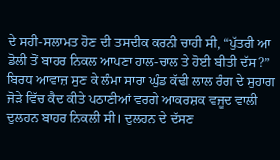ਦੇ ਸਹੀ-ਸਲਾਮਤ ਹੋਣ ਦੀ ਤਸਦੀਕ ਕਰਨੀ ਚਾਹੀ ਸੀ, “ਪੁੱਤਰੀ ਆ ਡੋਲੀ ਤੋਂ ਬਾਹਰ ਨਿਕਲ ਆਪਣਾ ਹਾਲ-ਚਾਲ ਤੇ ਹੋਈ ਬੀਤੀ ਦੱਸ?” ਬਿਰਧ ਆਵਾਜ਼ ਸੁਣ ਕੇ ਲੰਮਾ ਸਾਰਾ ਘੁੰਡ ਕੱਢੀ ਲਾਲ ਰੰਗ ਦੇ ਸੁਹਾਗ ਜੋੜੇ ਵਿੱਚ ਕੈਦ ਕੀਤੇ ਪਠਾਣੀਆਂ ਵਰਗੇ ਆਕਰਸ਼ਕ ਵਜੂਦ ਵਾਲੀ ਦੁਲਹਨ ਬਾਹਰ ਨਿਕਲੀ ਸੀ। ਦੁਲਹਨ ਦੇ ਦੱਸਣ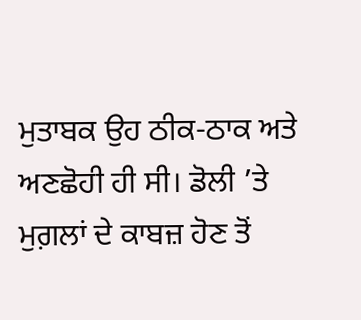ਮੁਤਾਬਕ ਉਹ ਠੀਕ-ਠਾਕ ਅਤੇ ਅਣਛੋਹੀ ਹੀ ਸੀ। ਡੋਲੀ ’ਤੇ ਮੁਗ਼ਲਾਂ ਦੇ ਕਾਬਜ਼ ਹੋਣ ਤੋਂ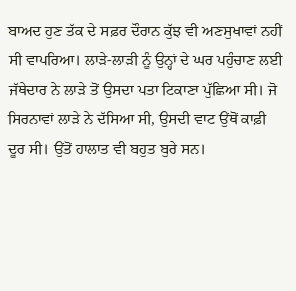ਬਾਅਦ ਹੁਣ ਤੱਕ ਦੇ ਸਫ਼ਰ ਦੌਰਾਨ ਕੁੱਝ ਵੀ ਅਣਸੁਖਾਵਾਂ ਨਹੀਂ ਸੀ ਵਾਪਰਿਆ। ਲਾੜੇ-ਲਾੜੀ ਨੂੰ ਉਨ੍ਹਾਂ ਦੇ ਘਰ ਪਹੁੰਚਾਣ ਲਈ ਜੱਥੇਦਾਰ ਨੇ ਲਾੜੇ ਤੋਂ ਉਸਦਾ ਪਤਾ ਟਿਕਾਣਾ ਪੁੱਛਿਆ ਸੀ। ਜੋ ਸਿਰਨਾਵਾਂ ਲਾੜੇ ਨੇ ਦੱਸਿਆ ਸੀ, ਉਸਦੀ ਵਾਟ ਉਂਥੋਂ ਕਾਫ਼ੀ ਦੂਰ ਸੀ। ਉਂਤੋਂ ਹਾਲਾਤ ਵੀ ਬਹੁਤ ਬੁਰੇ ਸਨ।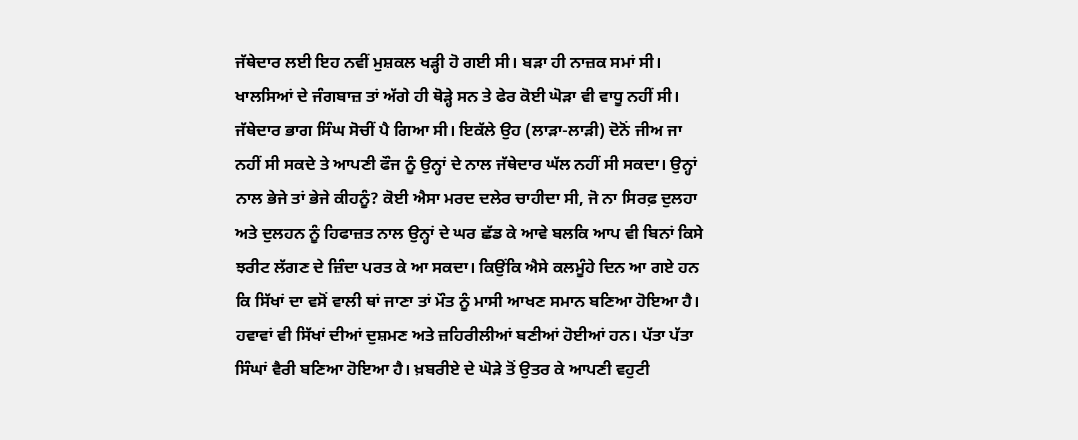ਜੱਥੇਦਾਰ ਲਈ ਇਹ ਨਵੀਂ ਮੁਸ਼ਕਲ ਖੜ੍ਹੀ ਹੋ ਗਈ ਸੀ। ਬੜਾ ਹੀ ਨਾਜ਼ਕ ਸਮਾਂ ਸੀ। ਖਾਲਸਿਆਂ ਦੇ ਜੰਗਬਾਜ਼ ਤਾਂ ਅੱਗੇ ਹੀ ਥੋੜ੍ਹੇ ਸਨ ਤੇ ਫੇਰ ਕੋਈ ਘੋੜਾ ਵੀ ਵਾਧੂ ਨਹੀਂ ਸੀ। ਜੱਥੇਦਾਰ ਭਾਗ ਸਿੰਘ ਸੋਚੀਂ ਪੈ ਗਿਆ ਸੀ। ਇਕੱਲੇ ਉਹ (ਲਾੜਾ-ਲਾੜੀ) ਦੋਨੋਂ ਜੀਅ ਜਾ ਨਹੀਂ ਸੀ ਸਕਦੇ ਤੇ ਆਪਣੀ ਫੌਜ ਨੂੰ ਉਨ੍ਹਾਂ ਦੇ ਨਾਲ ਜੱਥੇਦਾਰ ਘੱਲ ਨਹੀਂ ਸੀ ਸਕਦਾ। ਉਨ੍ਹਾਂ ਨਾਲ ਭੇਜੇ ਤਾਂ ਭੇਜੇ ਕੀਹਨੂੰ? ਕੋਈ ਐਸਾ ਮਰਦ ਦਲੇਰ ਚਾਹੀਦਾ ਸੀ, ਜੋ ਨਾ ਸਿਰਫ਼ ਦੁਲਹਾ ਅਤੇ ਦੁਲਹਨ ਨੂੰ ਹਿਫਾਜ਼ਤ ਨਾਲ ਉਨ੍ਹਾਂ ਦੇ ਘਰ ਛੱਡ ਕੇ ਆਵੇ ਬਲਕਿ ਆਪ ਵੀ ਬਿਨਾਂ ਕਿਸੇ ਝਰੀਟ ਲੱਗਣ ਦੇ ਜ਼ਿੰਦਾ ਪਰਤ ਕੇ ਆ ਸਕਦਾ। ਕਿਉਂਕਿ ਐਸੇ ਕਲਮੂੰਹੇ ਦਿਨ ਆ ਗਏ ਹਨ ਕਿ ਸਿੱਖਾਂ ਦਾ ਵਸੋਂ ਵਾਲੀ ਥਾਂ ਜਾਣਾ ਤਾਂ ਮੌਤ ਨੂੰ ਮਾਸੀ ਆਖਣ ਸਮਾਨ ਬਣਿਆ ਹੋਇਆ ਹੈ। ਹਵਾਵਾਂ ਵੀ ਸਿੱਖਾਂ ਦੀਆਂ ਦੁਸ਼ਮਣ ਅਤੇ ਜ਼ਹਿਰੀਲੀਆਂ ਬਣੀਆਂ ਹੋਈਆਂ ਹਨ। ਪੱਤਾ ਪੱਤਾ ਸਿੰਘਾਂ ਵੈਰੀ ਬਣਿਆ ਹੋਇਆ ਹੈ। ਖ਼ਬਰੀਏ ਦੇ ਘੋੜੇ ਤੋਂ ਉਤਰ ਕੇ ਆਪਣੀ ਵਹੁਟੀ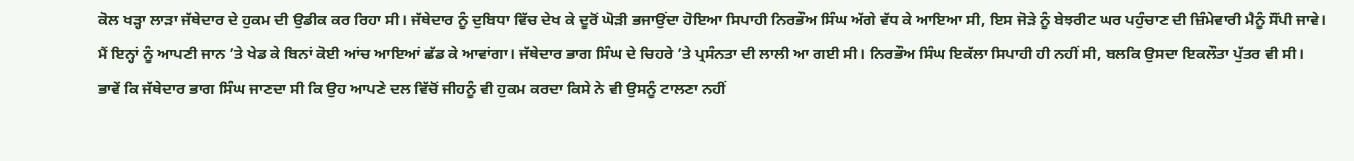ਕੋਲ ਖੜ੍ਹਾ ਲਾੜਾ ਜੱਥੇਦਾਰ ਦੇ ਹੁਕਮ ਦੀ ਉਡੀਕ ਕਰ ਰਿਹਾ ਸੀ। ਜੱਥੇਦਾਰ ਨੂੰ ਦੁਬਿਧਾ ਵਿੱਚ ਦੇਖ ਕੇ ਦੂਰੋਂ ਘੋੜੀ ਭਜਾਉਂਦਾ ਹੋਇਆ ਸਿਪਾਹੀ ਨਿਰਭੌਅ ਸਿੰਘ ਅੱਗੇ ਵੱਧ ਕੇ ਆਇਆ ਸੀ, ਇਸ ਜੋੜੇ ਨੂੰ ਬੇਝਰੀਟ ਘਰ ਪਹੁੰਚਾਣ ਦੀ ਜ਼ਿੰਮੇਵਾਰੀ ਮੈਨੂੰ ਸੌਂਪੀ ਜਾਵੇ। ਮੈਂ ਇਨ੍ਹਾਂ ਨੂੰ ਆਪਣੀ ਜਾਨ ’ਤੇ ਖੇਡ ਕੇ ਬਿਨਾਂ ਕੋਈ ਆਂਚ ਆਇਆਂ ਛੱਡ ਕੇ ਆਵਾਂਗਾ। ਜੱਥੇਦਾਰ ਭਾਗ ਸਿੰਘ ਦੇ ਚਿਹਰੇ ’ਤੇ ਪ੍ਰਸੰਨਤਾ ਦੀ ਲਾਲੀ ਆ ਗਈ ਸੀ। ਨਿਰਭੌਅ ਸਿੰਘ ਇਕੱਲਾ ਸਿਪਾਹੀ ਹੀ ਨਹੀਂ ਸੀ, ਬਲਕਿ ਉਸਦਾ ਇਕਲੌਤਾ ਪੁੱਤਰ ਵੀ ਸੀ। ਭਾਵੇਂ ਕਿ ਜੱਥੇਦਾਰ ਭਾਗ ਸਿੰਘ ਜਾਣਦਾ ਸੀ ਕਿ ਉਹ ਆਪਣੇ ਦਲ ਵਿੱਚੋਂ ਜੀਹਨੂੰ ਵੀ ਹੁਕਮ ਕਰਦਾ ਕਿਸੇ ਨੇ ਵੀ ਉਸਨੂੰ ਟਾਲਣਾ ਨਹੀਂ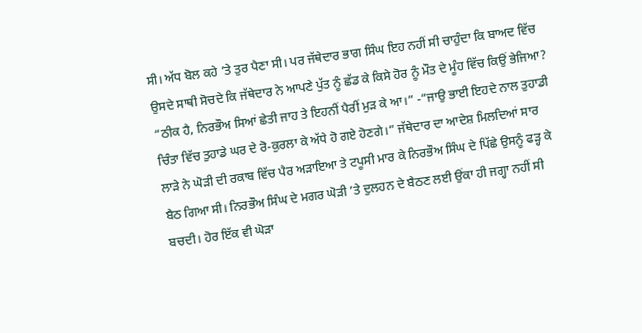ਸੀ। ਅੱਧ ਬੋਲ ਕਹੇ ’ਤੇ ਤੁਰ ਪੈਣਾ ਸੀ। ਪਰ ਜੱਥੇਦਾਰ ਭਾਗ ਸਿੰਘ ਇਹ ਨਹੀਂ ਸੀ ਚਾਹੁੰਦਾ ਕਿ ਬਾਅਦ ਵਿੱਚ ਉਸਦੇ ਸਾਥੀ ਸੋਚਦੇ ਕਿ ਜੱਥੇਦਾਰ ਨੇ ਆਪਣੇ ਪੁੱਤ ਨੂੰ ਛੱਡ ਕੇ ਕਿਸੇ ਹੋਰ ਨੂੰ ਮੌਤ ਦੇ ਮੂੰਹ ਵਿੱਚ ਕਿਉਂ ਭੇਜਿਆ? “ਠੀਕ ਹੈ, ਨਿਰਭੌਅ ਸਿਆਂ ਛੇਤੀ ਜਾਹ ਤੇ ਇਹਨੀਂ ਪੈਰੀਂ ਮੁੜ ਕੇ ਆ।” -“ਜਾਉ ਭਾਈ ਇਹਦੇ ਨਾਲ ਤੁਹਾਡੀ ਚਿੰਤਾ ਵਿੱਚ ਤੁਹਾਡੇ ਘਰ ਦੇ ਰੋ-ਕੁਰਲਾ ਕੇ ਅੱਧੇ ਹੋ ਗਏ ਹੋਣਗੇ।” ਜੱਥੇਦਾਰ ਦਾ ਆਦੇਸ਼ ਮਿਲਦਿਆਂ ਸਾਰ ਲਾੜੇ ਨੇ ਘੋੜੀ ਦੀ ਰਕਾਬ ਵਿੱਚ ਪੈਰ ਅੜਾਇਆ ਤੇ ਟਪੂਸੀ ਮਾਰ ਕੇ ਨਿਰਭੌਅ ਸਿੰਘ ਦੇ ਪਿੱਛੇ ਉਸਨੂੰ ਫੜ੍ਹ ਕੇ ਬੈਠ ਗਿਆ ਸੀ। ਨਿਰਭੌਅ ਸਿੰਘ ਦੇ ਮਗਰ ਘੋੜੀ ’ਤੇ ਦੁਲਹਨ ਦੇ ਬੈਠਣ ਲਈ ਉਂਕਾ ਹੀ ਜਗ੍ਹਾ ਨਹੀਂ ਸੀ ਬਚਦੀ। ਹੋਰ ਇੱਕ ਵੀ ਘੋੜਾ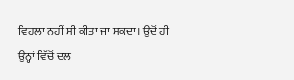ਵਿਹਲਾ ਨਹੀਂ ਸੀ ਕੀਤਾ ਜਾ ਸਕਦਾ। ਉਦੋਂ ਹੀ ਉਨ੍ਹਾਂ ਵਿੱਚੋਂ ਦਲ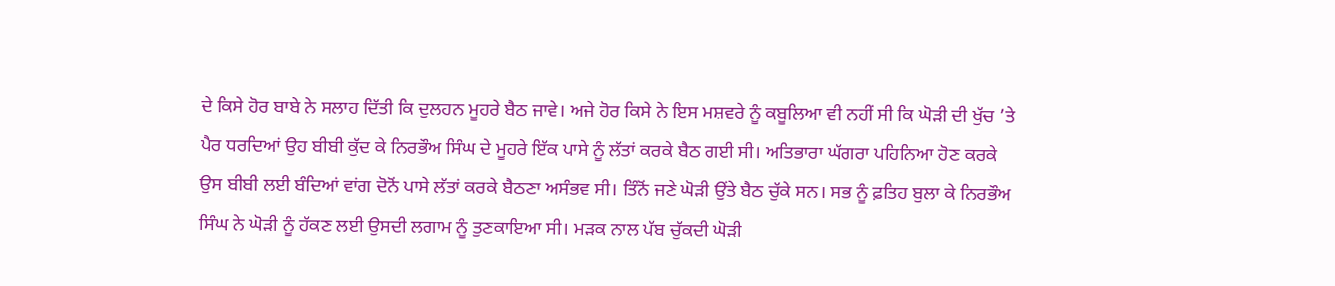ਦੇ ਕਿਸੇ ਹੋਰ ਬਾਬੇ ਨੇ ਸਲਾਹ ਦਿੱਤੀ ਕਿ ਦੁਲਹਨ ਮੂਹਰੇ ਬੈਠ ਜਾਵੇ। ਅਜੇ ਹੋਰ ਕਿਸੇ ਨੇ ਇਸ ਮਸ਼ਵਰੇ ਨੂੰ ਕਬੂਲਿਆ ਵੀ ਨਹੀਂ ਸੀ ਕਿ ਘੋੜੀ ਦੀ ਖੁੱਚ ’ਤੇ ਪੈਰ ਧਰਦਿਆਂ ਉਹ ਬੀਬੀ ਕੁੱਦ ਕੇ ਨਿਰਭੌਅ ਸਿੰਘ ਦੇ ਮੂਹਰੇ ਇੱਕ ਪਾਸੇ ਨੂੰ ਲੱਤਾਂ ਕਰਕੇ ਬੈਠ ਗਈ ਸੀ। ਅਤਿਭਾਰਾ ਘੱਗਰਾ ਪਹਿਨਿਆ ਹੋਣ ਕਰਕੇ ਉਸ ਬੀਬੀ ਲਈ ਬੰਦਿਆਂ ਵਾਂਗ ਦੋਨੋਂ ਪਾਸੇ ਲੱਤਾਂ ਕਰਕੇ ਬੈਠਣਾ ਅਸੰਭਵ ਸੀ। ਤਿੰਨੋਂ ਜਣੇ ਘੋੜੀ ਉਂਤੇ ਬੈਠ ਚੁੱਕੇ ਸਨ। ਸਭ ਨੂੰ ਫ਼ਤਿਹ ਬੁਲਾ ਕੇ ਨਿਰਭੌਅ ਸਿੰਘ ਨੇ ਘੋੜੀ ਨੂੰ ਹੱਕਣ ਲਈ ਉਸਦੀ ਲਗਾਮ ਨੂੰ ਤੁਣਕਾਇਆ ਸੀ। ਮੜਕ ਨਾਲ ਪੱਬ ਚੁੱਕਦੀ ਘੋੜੀ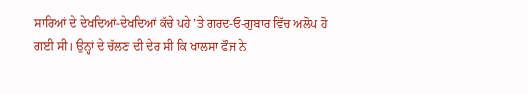ਸਾਰਿਆਂ ਦੇ ਦੇਖਦਿਆਂ-ਦੇਖਦਿਆਂ ਕੱਚੇ ਪਹੇ ’ਤੇ ਗਰਦ-ਓ-ਗੁਬਾਰ ਵਿੱਚ ਅਲੋਪ ਹੋ ਗਈ ਸੀ। ਉਨ੍ਹਾਂ ਦੇ ਚੱਲਣ ਦੀ ਦੇਰ ਸੀ ਕਿ ਖਾਲਸਾ ਫੌਜ ਨੇ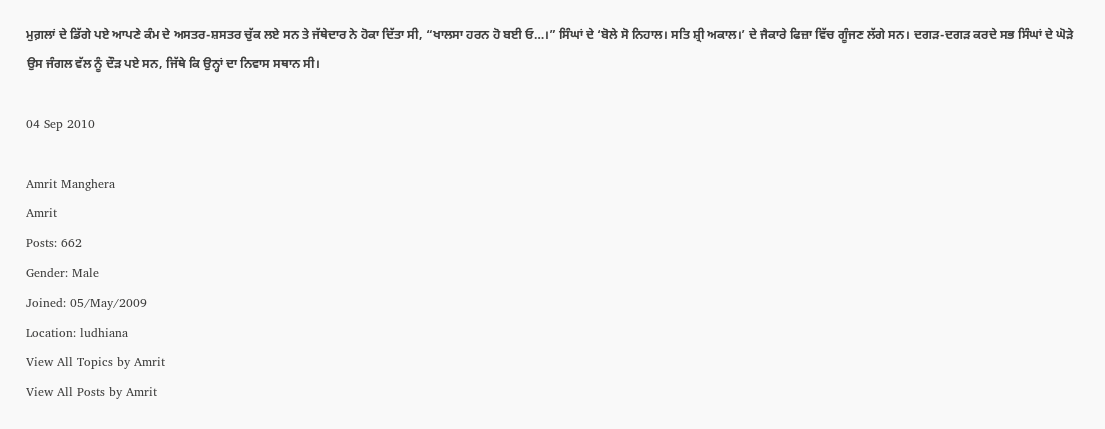ਮੁਗ਼ਲਾਂ ਦੇ ਡਿੱਗੇ ਪਏ ਆਪਣੇ ਕੰਮ ਦੇ ਅਸਤਰ-ਸ਼ਸਤਰ ਚੁੱਕ ਲਏ ਸਨ ਤੇ ਜੱਥੇਦਾਰ ਨੇ ਹੋਕਾ ਦਿੱਤਾ ਸੀ, “ਖਾਲਸਾ ਹਰਨ ਹੋ ਬਈ ਓ…।” ਸਿੰਘਾਂ ਦੇ ‘ਬੋਲੇ ਸੋ ਨਿਹਾਲ। ਸਤਿ ਸ਼੍ਰੀ ਅਕਾਲ।’ ਦੇ ਜੈਕਾਰੇ ਫਿਜ਼ਾ ਵਿੱਚ ਗੂੰਜਣ ਲੱਗੇ ਸਨ। ਦਗੜ-ਦਗੜ ਕਰਦੇ ਸਭ ਸਿੰਘਾਂ ਦੇ ਘੋੜੇ ਉਸ ਜੰਗਲ ਵੱਲ ਨੂੰ ਦੌੜ ਪਏ ਸਨ, ਜਿੱਥੇ ਕਿ ਉਨ੍ਹਾਂ ਦਾ ਨਿਵਾਸ ਸਥਾਨ ਸੀ।

04 Sep 2010

Amrit Manghera
Amrit
Posts: 662
Gender: Male
Joined: 05/May/2009
Location: ludhiana
View All Topics by Amrit
View All Posts by Amrit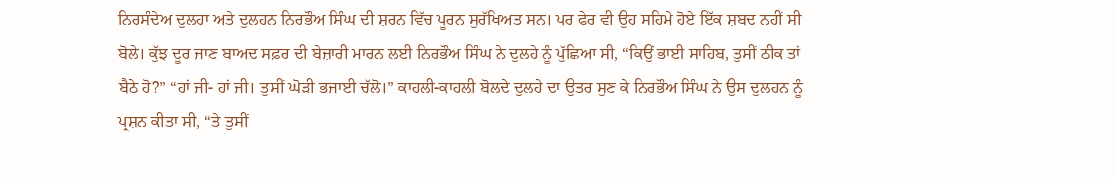ਨਿਰਸੰਦੇਅ ਦੁਲਹਾ ਅਤੇ ਦੁਲਹਨ ਨਿਰਭੌਅ ਸਿੰਘ ਦੀ ਸ਼ਰਨ ਵਿੱਚ ਪੂਰਨ ਸੁਰੱਖਿਅਤ ਸਨ। ਪਰ ਫੇਰ ਵੀ ਉਹ ਸਹਿਮੇ ਹੋਏ ਇੱਕ ਸ਼ਬਦ ਨਹੀਂ ਸੀ ਬੋਲੇ। ਕੁੱਝ ਦੂਰ ਜਾਣ ਬਾਅਦ ਸਫ਼ਰ ਦੀ ਬੇਜ਼ਾਰੀ ਮਾਰਨ ਲਈ ਨਿਰਭੌਅ ਸਿੰਘ ਨੇ ਦੁਲਹੇ ਨੂੰ ਪੁੱਛਿਆ ਸੀ, “ਕਿਉਂ ਭਾਈ ਸਾਹਿਬ, ਤੁਸੀਂ ਠੀਕ ਤਾਂ ਬੈਠੇ ਹੋ?” “ਹਾਂ ਜੀ- ਹਾਂ ਜੀ। ਤੁਸੀਂ ਘੋੜੀ ਭਜਾਈ ਚੱਲੋ।” ਕਾਹਲੀ-ਕਾਹਲੀ ਬੋਲਦੇ ਦੁਲਹੇ ਦਾ ਉਤਰ ਸੁਣ ਕੇ ਨਿਰਭੌਅ ਸਿੰਘ ਨੇ ਉਸ ਦੁਲਹਨ ਨੂੰ ਪ੍ਰਸ਼ਨ ਕੀਤਾ ਸੀ, “ਤੇ ਤੁਸੀਂ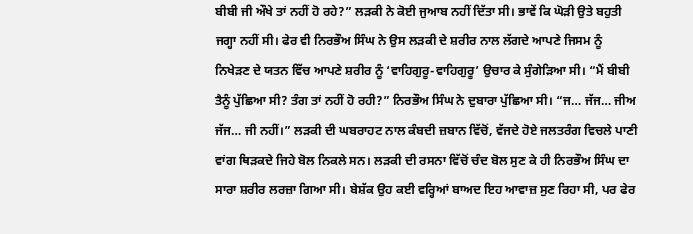ਬੀਬੀ ਜੀ ਔਖੇ ਤਾਂ ਨਹੀਂ ਹੋ ਰਹੇ?” ਲੜਕੀ ਨੇ ਕੋਈ ਜੁਆਬ ਨਹੀਂ ਦਿੱਤਾ ਸੀ। ਭਾਵੇਂ ਕਿ ਘੋੜੀ ਉਤੇ ਬਹੁਤੀ ਜਗ੍ਹਾ ਨਹੀਂ ਸੀ। ਫੇਰ ਵੀ ਨਿਰਭੌਅ ਸਿੰਘ ਨੇ ਉਸ ਲੜਕੀ ਦੇ ਸ਼ਰੀਰ ਨਾਲ ਲੱਗਦੇ ਆਪਣੇ ਜਿਸਮ ਨੂੰ ਨਿਖੇੜਣ ਦੇ ਯਤਨ ਵਿੱਚ ਆਪਣੇ ਸ਼ਰੀਰ ਨੂੰ ‘ਵਾਹਿਗੁਰੂ-ਵਾਹਿਗੁਰੂ’ ਉਚਾਰ ਕੇ ਸੁੰਗੇੜਿਆ ਸੀ। “ਮੈਂ ਬੀਬੀ ਤੈਨੂੰ ਪੁੱਛਿਆ ਸੀ? ਤੰਗ ਤਾਂ ਨਹੀਂ ਹੋ ਰਹੀ?” ਨਿਰਭੌਅ ਸਿੰਘ ਨੇ ਦੁਬਾਰਾ ਪੁੱਛਿਆ ਸੀ। “ਜ… ਜੱਜ… ਜੀਅ ਜੱਜ… ਜੀ ਨਹੀਂ।” ਲੜਕੀ ਦੀ ਘਬਰਾਹਟ ਨਾਲ ਕੰਬਦੀ ਜ਼ਬਾਨ ਵਿੱਚੋਂ, ਵੱਜਦੇ ਹੋਏ ਜਲਤਰੰਗ ਵਿਚਲੇ ਪਾਣੀ ਵਾਂਗ ਥਿੜਕਦੇ ਜਿਹੇ ਬੋਲ ਨਿਕਲੇ ਸਨ। ਲੜਕੀ ਦੀ ਰਸਨਾ ਵਿੱਚੋਂ ਚੰਦ ਬੋਲ ਸੁਣ ਕੇ ਹੀ ਨਿਰਭੌਅ ਸਿੰਘ ਦਾ ਸਾਰਾ ਸ਼ਰੀਰ ਲਰਜ਼ਾ ਗਿਆ ਸੀ। ਬੇਸ਼ੱਕ ਉਹ ਕਈ ਵਰ੍ਹਿਆਂ ਬਾਅਦ ਇਹ ਆਵਾਜ਼ ਸੁਣ ਰਿਹਾ ਸੀ, ਪਰ ਫੇਰ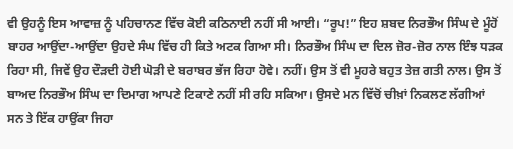ਵੀ ਉਹਨੂੰ ਇਸ ਆਵਾਜ਼ ਨੂੰ ਪਹਿਚਾਨਣ ਵਿੱਚ ਕੋਈ ਕਠਿਨਾਈ ਨਹੀਂ ਸੀ ਆਈ। “ਰੂਪ!” ਇਹ ਸ਼ਬਦ ਨਿਰਭੌਅ ਸਿੰਘ ਦੇ ਮੂੰਹੋਂ ਬਾਹਰ ਆਉਂਦਾ-ਆਉਂਦਾ ਉਹਦੇ ਸੰਘ ਵਿੱਚ ਹੀ ਕਿਤੇ ਅਟਕ ਗਿਆ ਸੀ। ਨਿਰਭੌਅ ਸਿੰਘ ਦਾ ਦਿਲ ਜ਼ੋਰ-ਜ਼ੋਰ ਨਾਲ ਇੰਝ ਧੜਕ ਰਿਹਾ ਸੀ, ਜਿਵੇਂ ਉਹ ਦੌੜਦੀ ਹੋਈ ਘੋੜੀ ਦੇ ਬਰਾਬਰ ਭੱਜ ਰਿਹਾ ਹੋਵੇ। ਨਹੀਂ। ਉਸ ਤੋਂ ਵੀ ਮੂਹਰੇ ਬਹੁਤ ਤੇਜ਼ ਗਤੀ ਨਾਲ। ਉਸ ਤੋਂ ਬਾਅਦ ਨਿਰਭੌਅ ਸਿੰਘ ਦਾ ਦਿਮਾਗ ਆਪਣੇ ਟਿਕਾਣੇ ਨਹੀਂ ਸੀ ਰਹਿ ਸਕਿਆ। ਉਸਦੇ ਮਨ ਵਿੱਚੋਂ ਚੀਖ਼ਾਂ ਨਿਕਲਣ ਲੱਗੀਆਂ ਸਨ ਤੇ ਇੱਕ ਹਾਉਂਕਾ ਜਿਹਾ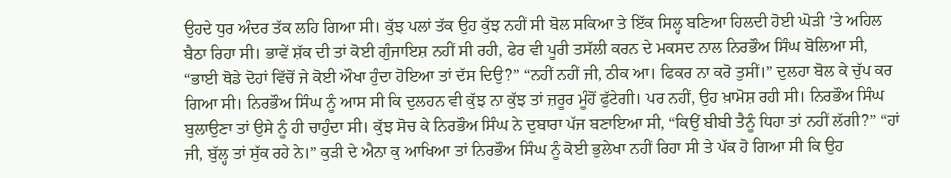ਉਹਦੇ ਧੁਰ ਅੰਦਰ ਤੱਕ ਲਹਿ ਗਿਆ ਸੀ। ਕੁੱਝ ਪਲਾਂ ਤੱਕ ਉਹ ਕੁੱਝ ਨਹੀਂ ਸੀ ਬੋਲ ਸਕਿਆ ਤੇ ਇੱਕ ਸਿਲ੍ਹ ਬਣਿਆ ਹਿਲਦੀ ਹੋਈ ਘੋੜੀ ’ਤੇ ਅਹਿਲ ਬੈਠਾ ਰਿਹਾ ਸੀ। ਭਾਵੇਂ ਸ਼ੱਕ ਦੀ ਤਾਂ ਕੋਈ ਗੁੰਜਾਇਸ਼ ਨਹੀਂ ਸੀ ਰਹੀ, ਫੇਰ ਵੀ ਪੂਰੀ ਤਸੱਲੀ ਕਰਨ ਦੇ ਮਕਸਦ ਨਾਲ ਨਿਰਭੌਅ ਸਿੰਘ ਬੋਲਿਆ ਸੀ, “ਭਾਈ ਥੋਡੇ ਦੋਹਾਂ ਵਿੱਚੋਂ ਜੇ ਕੋਈ ਔਖਾ ਹੁੰਦਾ ਹੋਇਆ ਤਾਂ ਦੱਸ ਦਿਉ?” “ਨਹੀਂ ਨਹੀਂ ਜੀ, ਠੀਕ ਆ। ਫਿਕਰ ਨਾ ਕਰੋ ਤੁਸੀਂ।” ਦੁਲਹਾ ਬੋਲ ਕੇ ਚੁੱਪ ਕਰ ਗਿਆ ਸੀ। ਨਿਰਭੌਅ ਸਿੰਘ ਨੂੰ ਆਸ ਸੀ ਕਿ ਦੁਲਹਨ ਵੀ ਕੁੱਝ ਨਾ ਕੁੱਝ ਤਾਂ ਜ਼ਰੂਰ ਮੂੰਹੋਂ ਫੁੱਟੇਗੀ। ਪਰ ਨਹੀਂ, ਉਹ ਖ਼ਾਮੋਸ਼ ਰਹੀ ਸੀ। ਨਿਰਭੌਅ ਸਿੰਘ ਬੁਲਾਉਣਾ ਤਾਂ ਉਸੇ ਨੂੰ ਹੀ ਚਾਹੁੰਦਾ ਸੀ। ਕੁੱਝ ਸੋਚ ਕੇ ਨਿਰਭੌਅ ਸਿੰਘ ਨੇ ਦੁਬਾਰਾ ਪੱਜ ਬਣਾਇਆ ਸੀ, “ਕਿਉਂ ਬੀਬੀ ਤੈਨੂੰ ਧਿਹਾ ਤਾਂ ਨਹੀਂ ਲੱਗੀ?” “ਹਾਂ ਜੀ, ਬੁੱਲ੍ਹ ਤਾਂ ਸੁੱਕ ਰਹੇ ਨੇ।” ਕੁੜੀ ਦੇ ਐਨਾ ਕੁ ਆਖਿਆ ਤਾਂ ਨਿਰਭੌਅ ਸਿੰਘ ਨੂੰ ਕੋਈ ਭੁਲੇਖਾ ਨਹੀਂ ਰਿਹਾ ਸੀ ਤੇ ਪੱਕ ਹੋ ਗਿਆ ਸੀ ਕਿ ਉਹ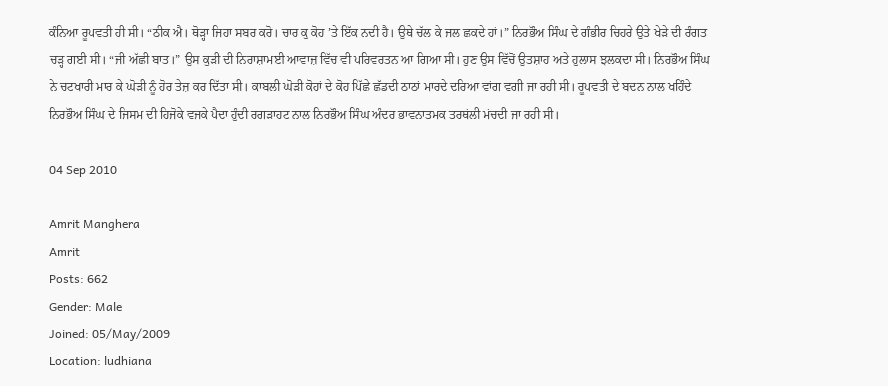ਕੰਨਿਆ ਰੂਪਵਤੀ ਹੀ ਸੀ। “ਠੀਕ ਐ। ਥੋੜ੍ਹਾ ਜਿਹਾ ਸਬਰ ਕਰੋ। ਚਾਰ ਕੁ ਕੋਹ ’ਤੇ ਇੱਕ ਨਦੀ ਹੈ। ਉਥੇ ਚੱਲ ਕੇ ਜਲ ਛਕਦੇ ਹਾਂ।” ਨਿਰਭੌਅ ਸਿੰਘ ਦੇ ਗੰਭੀਰ ਚਿਹਰੇ ਉਤੇ ਖੇੜੇ ਦੀ ਰੰਗਤ ਚੜ੍ਹ ਗਈ ਸੀ। “ਜੀ ਅੱਛੀ ਬਾਤ।” ਉਸ ਕੁੜੀ ਦੀ ਨਿਰਾਸ਼ਾਮਈ ਆਵਾਜ਼ ਵਿੱਚ ਵੀ ਪਰਿਵਰਤਨ ਆ ਗਿਆ ਸੀ। ਹੁਣ ਉਸ ਵਿੱਚੋਂ ਉਤਸ਼ਾਹ ਅਤੇ ਹੁਲਾਸ ਝਲਕਦਾ ਸੀ। ਨਿਰਭੌਅ ਸਿੰਘ ਨੇ ਚਟਖਾਰੀ ਮਾਰ ਕੇ ਘੋੜੀ ਨੂੰ ਹੋਰ ਤੇਜ਼ ਕਰ ਦਿੱਤਾ ਸੀ। ਕਾਬਲੀ ਘੋੜੀ ਕੋਹਾਂ ਦੇ ਕੋਹ ਪਿੱਛੇ ਛੱਡਦੀ ਠਾਠਾਂ ਮਾਰਦੇ ਦਰਿਆ ਵਾਂਗ ਵਗੀ ਜਾ ਰਹੀ ਸੀ। ਰੂਪਵਤੀ ਦੇ ਬਦਨ ਨਾਲ ਖਹਿੰਦੇ ਨਿਰਭੌਅ ਸਿੰਘ ਦੇ ਜਿਸਮ ਦੀ ਹਿਜੋਕੇ ਵਜਕੇ ਪੈਦਾ ਹੁੰਦੀ ਰਗੜਾਹਟ ਨਾਲ ਨਿਰਭੌਅ ਸਿੰਘ ਅੰਦਰ ਭਾਵਨਾਤਮਕ ਤਰਥਂਲੀ ਮਂਚਦੀ ਜਾ ਰਹੀ ਸੀ।

04 Sep 2010

Amrit Manghera
Amrit
Posts: 662
Gender: Male
Joined: 05/May/2009
Location: ludhiana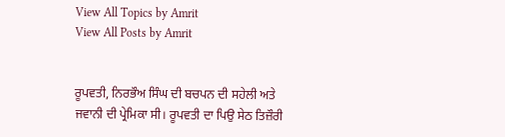View All Topics by Amrit
View All Posts by Amrit


ਰੂਪਵਤੀ, ਨਿਰਭੌਅ ਸਿੰਘ ਦੀ ਬਚਪਨ ਦੀ ਸਹੇਲੀ ਅਤੇ ਜਵਾਨੀ ਦੀ ਪ੍ਰੇਮਿਕਾ ਸੀ। ਰੂਪਵਤੀ ਦਾ ਪਿਉ ਸੇਠ ਤਿਜ਼ੌਰੀ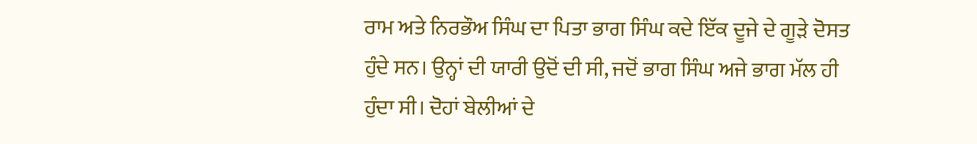ਰਾਮ ਅਤੇ ਨਿਰਭੌਅ ਸਿੰਘ ਦਾ ਪਿਤਾ ਭਾਗ ਸਿੰਘ ਕਦੇ ਇੱਕ ਦੂਜੇ ਦੇ ਗੂੜੇ ਦੋਸਤ ਹੁੰਦੇ ਸਨ। ਉਨ੍ਹਾਂ ਦੀ ਯਾਰੀ ਉਦੋਂ ਦੀ ਸੀ, ਜਦੋਂ ਭਾਗ ਸਿੰਘ ਅਜੇ ਭਾਗ ਮੱਲ ਹੀ ਹੁੰਦਾ ਸੀ। ਦੋਹਾਂ ਬੇਲੀਆਂ ਦੇ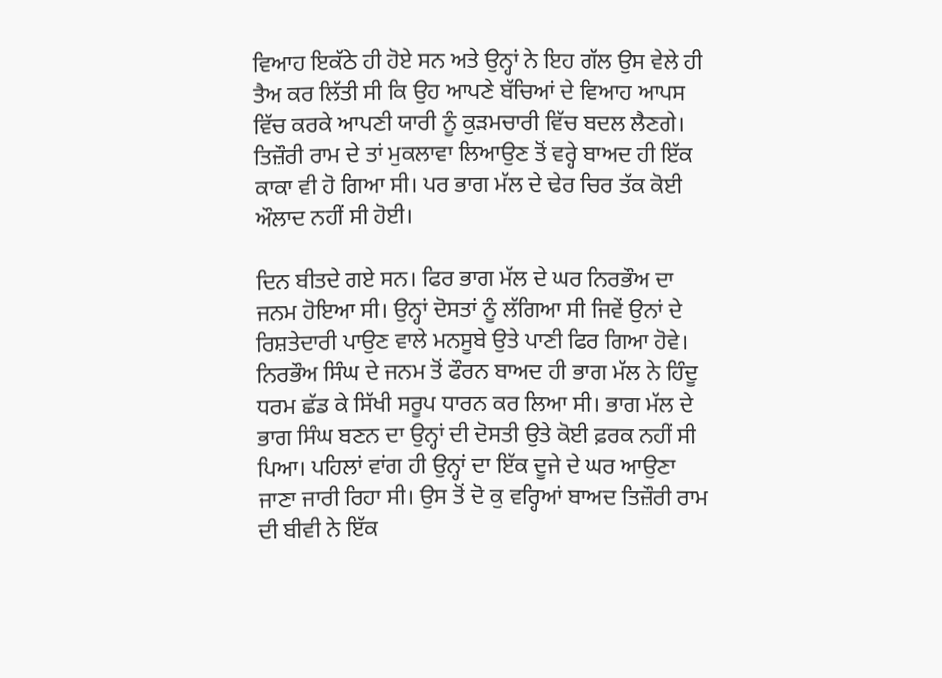ਵਿਆਹ ਇਕੱਠੇ ਹੀ ਹੋਏ ਸਨ ਅਤੇ ਉਨ੍ਹਾਂ ਨੇ ਇਹ ਗੱਲ ਉਸ ਵੇਲੇ ਹੀ ਤੈਅ ਕਰ ਲਿੱਤੀ ਸੀ ਕਿ ਉਹ ਆਪਣੇ ਬੱਚਿਆਂ ਦੇ ਵਿਆਹ ਆਪਸ ਵਿੱਚ ਕਰਕੇ ਆਪਣੀ ਯਾਰੀ ਨੂੰ ਕੁੜਮਚਾਰੀ ਵਿੱਚ ਬਦਲ ਲੈਣਗੇ। ਤਿਜ਼ੌਰੀ ਰਾਮ ਦੇ ਤਾਂ ਮੁਕਲਾਵਾ ਲਿਆਉਣ ਤੋਂ ਵਰ੍ਹੇ ਬਾਅਦ ਹੀ ਇੱਕ ਕਾਕਾ ਵੀ ਹੋ ਗਿਆ ਸੀ। ਪਰ ਭਾਗ ਮੱਲ ਦੇ ਢੇਰ ਚਿਰ ਤੱਕ ਕੋਈ ਔਲਾਦ ਨਹੀਂ ਸੀ ਹੋਈ।

ਦਿਨ ਬੀਤਦੇ ਗਏ ਸਨ। ਫਿਰ ਭਾਗ ਮੱਲ ਦੇ ਘਰ ਨਿਰਭੌਅ ਦਾ ਜਨਮ ਹੋਇਆ ਸੀ। ਉਨ੍ਹਾਂ ਦੋਸਤਾਂ ਨੂੰ ਲੱਗਿਆ ਸੀ ਜਿਵੇਂ ਉਨਾਂ ਦੇ ਰਿਸ਼ਤੇਦਾਰੀ ਪਾਉਣ ਵਾਲੇ ਮਨਸੂਬੇ ਉਤੇ ਪਾਣੀ ਫਿਰ ਗਿਆ ਹੋਵੇ। ਨਿਰਭੌਅ ਸਿੰਘ ਦੇ ਜਨਮ ਤੋਂ ਫੌਰਨ ਬਾਅਦ ਹੀ ਭਾਗ ਮੱਲ ਨੇ ਹਿੰਦੂ ਧਰਮ ਛੱਡ ਕੇ ਸਿੱਖੀ ਸਰੂਪ ਧਾਰਨ ਕਰ ਲਿਆ ਸੀ। ਭਾਗ ਮੱਲ ਦੇ ਭਾਗ ਸਿੰਘ ਬਣਨ ਦਾ ਉਨ੍ਹਾਂ ਦੀ ਦੋਸਤੀ ਉਤੇ ਕੋਈ ਫ਼ਰਕ ਨਹੀਂ ਸੀ ਪਿਆ। ਪਹਿਲਾਂ ਵਾਂਗ ਹੀ ਉਨ੍ਹਾਂ ਦਾ ਇੱਕ ਦੂਜੇ ਦੇ ਘਰ ਆਉਣਾ ਜਾਣਾ ਜਾਰੀ ਰਿਹਾ ਸੀ। ਉਸ ਤੋਂ ਦੋ ਕੁ ਵਰ੍ਹਿਆਂ ਬਾਅਦ ਤਿਜ਼ੌਰੀ ਰਾਮ ਦੀ ਬੀਵੀ ਨੇ ਇੱਕ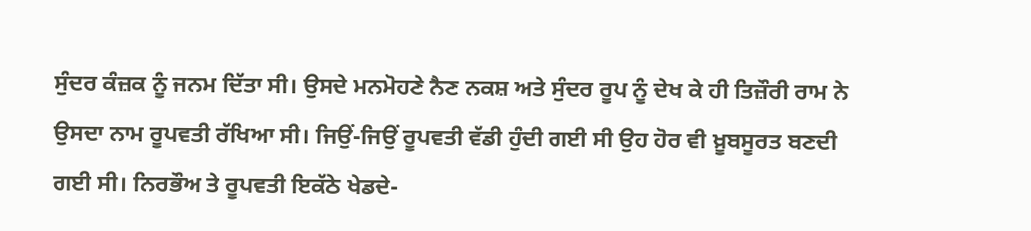ਸੁੰਦਰ ਕੰਜ਼ਕ ਨੂੰ ਜਨਮ ਦਿੱਤਾ ਸੀ। ਉਸਦੇ ਮਨਮੋਹਣੇ ਨੈਣ ਨਕਸ਼ ਅਤੇ ਸੁੰਦਰ ਰੂਪ ਨੂੰ ਦੇਖ ਕੇ ਹੀ ਤਿਜ਼ੌਰੀ ਰਾਮ ਨੇ ਉਸਦਾ ਨਾਮ ਰੂਪਵਤੀ ਰੱਖਿਆ ਸੀ। ਜਿਉਂ-ਜਿਉਂ ਰੂਪਵਤੀ ਵੱਡੀ ਹੁੰਦੀ ਗਈ ਸੀ ਉਹ ਹੋਰ ਵੀ ਖ਼ੂਬਸੂਰਤ ਬਣਦੀ ਗਈ ਸੀ। ਨਿਰਭੌਅ ਤੇ ਰੂਪਵਤੀ ਇਕੱਠੇ ਖੇਡਦੇ-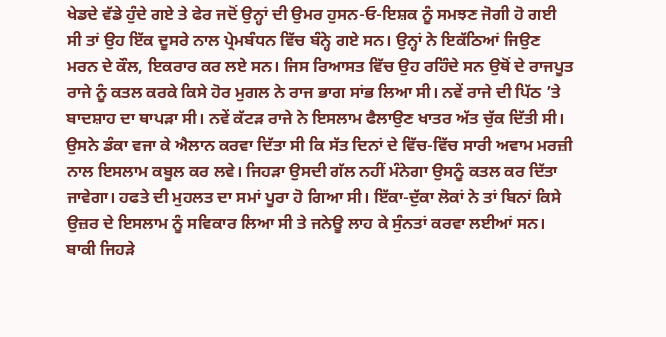ਖੇਡਦੇ ਵੱਡੇ ਹੁੰਦੇ ਗਏ ਤੇ ਫੇਰ ਜਦੋਂ ਉਨ੍ਹਾਂ ਦੀ ਉਮਰ ਹੁਸਨ-ਓ-ਇਸ਼ਕ ਨੂੰ ਸਮਝਣ ਜੋਗੀ ਹੋ ਗਈ ਸੀ ਤਾਂ ਉਹ ਇੱਕ ਦੂਸਰੇ ਨਾਲ ਪ੍ਰੇਮਬੰਧਨ ਵਿੱਚ ਬੰਨ੍ਹੇ ਗਏ ਸਨ। ਉਨ੍ਹਾਂ ਨੇ ਇਕੱਠਿਆਂ ਜਿਉਣ ਮਰਨ ਦੇ ਕੌਲ, ਇਕਰਾਰ ਕਰ ਲਏ ਸਨ। ਜਿਸ ਰਿਆਸਤ ਵਿੱਚ ਉਹ ਰਹਿੰਦੇ ਸਨ ਉਥੋਂ ਦੇ ਰਾਜਪੂਤ ਰਾਜੇ ਨੂੰ ਕਤਲ ਕਰਕੇ ਕਿਸੇ ਹੋਰ ਮੁਗਲ ਨੇ ਰਾਜ ਭਾਗ ਸਾਂਭ ਲਿਆ ਸੀ। ਨਵੇਂ ਰਾਜੇ ਦੀ ਪਿੱਠ ’ਤੇ ਬਾਦਸ਼ਾਹ ਦਾ ਥਾਪੜਾ ਸੀ। ਨਵੇਂ ਕੱਟੜ ਰਾਜੇ ਨੇ ਇਸਲਾਮ ਫੈਲਾਉਣ ਖਾਤਰ ਅੱਤ ਚੁੱਕ ਦਿੱਤੀ ਸੀ। ਉਸਨੇ ਡੰਕਾ ਵਜਾ ਕੇ ਐਲਾਨ ਕਰਵਾ ਦਿੱਤਾ ਸੀ ਕਿ ਸੱਤ ਦਿਨਾਂ ਦੇ ਵਿੱਚ-ਵਿੱਚ ਸਾਰੀ ਅਵਾਮ ਮਰਜ਼ੀ ਨਾਲ ਇਸਲਾਮ ਕਬੂਲ ਕਰ ਲਵੇ। ਜਿਹੜਾ ਉਸਦੀ ਗੱਲ ਨਹੀਂ ਮੰਨੇਗਾ ਉਸਨੂੰ ਕਤਲ ਕਰ ਦਿੱਤਾ ਜਾਵੇਗਾ। ਹਫਤੇ ਦੀ ਮੁਹਲਤ ਦਾ ਸਮਾਂ ਪੂਰਾ ਹੋ ਗਿਆ ਸੀ। ਇੱਕਾ-ਦੁੱਕਾ ਲੋਕਾਂ ਨੇ ਤਾਂ ਬਿਨਾਂ ਕਿਸੇ ਉਜ਼ਰ ਦੇ ਇਸਲਾਮ ਨੂੰ ਸਵਿਕਾਰ ਲਿਆ ਸੀ ਤੇ ਜਨੇਊ ਲਾਹ ਕੇ ਸੁੰਨਤਾਂ ਕਰਵਾ ਲਈਆਂ ਸਨ। ਬਾਕੀ ਜਿਹੜੇ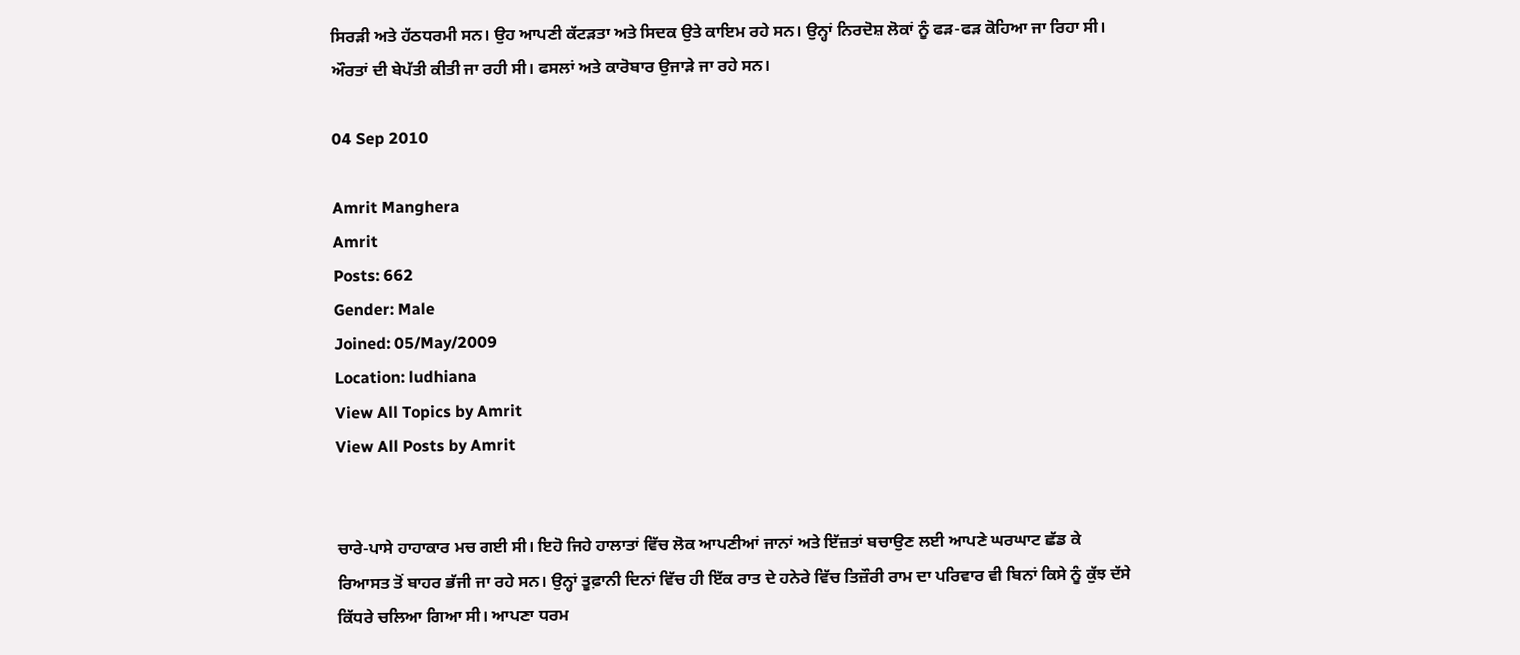ਸਿਰੜੀ ਅਤੇ ਹੱਠਧਰਮੀ ਸਨ। ਉਹ ਆਪਣੀ ਕੱਟੜਤਾ ਅਤੇ ਸਿਦਕ ਉਤੇ ਕਾਇਮ ਰਹੇ ਸਨ। ਉਨ੍ਹਾਂ ਨਿਰਦੋਸ਼ ਲੋਕਾਂ ਨੂੰ ਫੜ-ਫੜ ਕੋਹਿਆ ਜਾ ਰਿਹਾ ਸੀ। ਔਰਤਾਂ ਦੀ ਬੇਪੱਤੀ ਕੀਤੀ ਜਾ ਰਹੀ ਸੀ। ਫਸਲਾਂ ਅਤੇ ਕਾਰੋਬਾਰ ਉਜਾੜੇ ਜਾ ਰਹੇ ਸਨ।

04 Sep 2010

Amrit Manghera
Amrit
Posts: 662
Gender: Male
Joined: 05/May/2009
Location: ludhiana
View All Topics by Amrit
View All Posts by Amrit


ਚਾਰੇ-ਪਾਸੇ ਹਾਹਾਕਾਰ ਮਚ ਗਈ ਸੀ। ਇਹੋ ਜਿਹੇ ਹਾਲਾਤਾਂ ਵਿੱਚ ਲੋਕ ਆਪਣੀਆਂ ਜਾਨਾਂ ਅਤੇ ਇੱਜ਼ਤਾਂ ਬਚਾਉਣ ਲਈ ਆਪਣੇ ਘਰਘਾਟ ਛੱਡ ਕੇ ਰਿਆਸਤ ਤੋਂ ਬਾਹਰ ਭੱਜੀ ਜਾ ਰਹੇ ਸਨ। ਉਨ੍ਹਾਂ ਤੂਫ਼ਾਨੀ ਦਿਨਾਂ ਵਿੱਚ ਹੀ ਇੱਕ ਰਾਤ ਦੇ ਹਨੇਰੇ ਵਿੱਚ ਤਿਜ਼ੌਰੀ ਰਾਮ ਦਾ ਪਰਿਵਾਰ ਵੀ ਬਿਨਾਂ ਕਿਸੇ ਨੂੰ ਕੁੱਝ ਦੱਸੇ ਕਿੱਧਰੇ ਚਲਿਆ ਗਿਆ ਸੀ। ਆਪਣਾ ਧਰਮ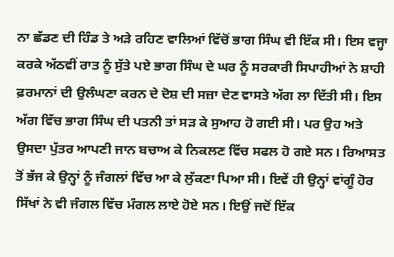ਨਾ ਛੱਡਣ ਦੀ ਹਿੰਡ ਤੇ ਅੜੇ ਰਹਿਣ ਵਾਲਿਆਂ ਵਿੱਚੋਂ ਭਾਗ ਸਿੰਘ ਵੀ ਇੱਕ ਸੀ। ਇਸ ਵਜ੍ਹਾ ਕਰਕੇ ਅੱਠਵੀਂ ਰਾਤ ਨੂੰ ਸੁੱਤੇ ਪਏ ਭਾਗ ਸਿੰਘ ਦੇ ਘਰ ਨੂੰ ਸਰਕਾਰੀ ਸਿਪਾਹੀਆਂ ਨੇ ਸ਼ਾਹੀ ਫ਼ਰਮਾਨਾਂ ਦੀ ਉਲੰਘਣਾ ਕਰਨ ਦੇ ਦੋਸ਼ ਦੀ ਸਜ਼ਾ ਦੇਣ ਵਾਸਤੇ ਅੱਗ ਲਾ ਦਿੱਤੀ ਸੀ। ਇਸ ਅੱਗ ਵਿੱਚ ਭਾਗ ਸਿੰਘ ਦੀ ਪਤਨੀ ਤਾਂ ਸੜ ਕੇ ਸੁਆਹ ਹੋ ਗਈ ਸੀ। ਪਰ ਉਹ ਅਤੇ ਉਸਦਾ ਪੁੱਤਰ ਆਪਣੀ ਜਾਨ ਬਚਾਅ ਕੇ ਨਿਕਲਣ ਵਿੱਚ ਸਫਲ ਹੋ ਗਏ ਸਨ। ਰਿਆਸਤ ਤੋਂ ਭੱਜ ਕੇ ਉਨ੍ਹਾਂ ਨੂੰ ਜੰਗਲਾਂ ਵਿੱਚ ਆ ਕੇ ਲੁੱਕਣਾ ਪਿਆ ਸੀ। ਇਵੇਂ ਹੀ ਉਨ੍ਹਾਂ ਵਾਂਗੂੰ ਹੋਰ ਸਿੱਖਾਂ ਨੇ ਵੀ ਜੰਗਲ ਵਿੱਚ ਮੰਗਲ ਲਾਏ ਹੋਏ ਸਨ। ਇਉਂ ਜਦੋਂ ਇੱਕ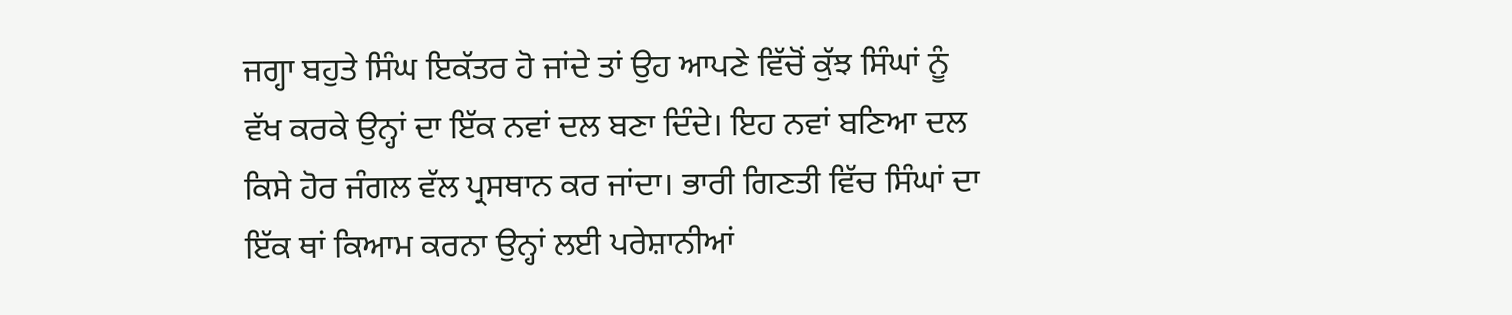ਜਗ੍ਹਾ ਬਹੁਤੇ ਸਿੰਘ ਇਕੱਤਰ ਹੋ ਜਾਂਦੇ ਤਾਂ ਉਹ ਆਪਣੇ ਵਿੱਚੋਂ ਕੁੱਝ ਸਿੰਘਾਂ ਨੂੰ ਵੱਖ ਕਰਕੇ ਉਨ੍ਹਾਂ ਦਾ ਇੱਕ ਨਵਾਂ ਦਲ ਬਣਾ ਦਿੰਦੇ। ਇਹ ਨਵਾਂ ਬਣਿਆ ਦਲ ਕਿਸੇ ਹੋਰ ਜੰਗਲ ਵੱਲ ਪ੍ਰਸਥਾਨ ਕਰ ਜਾਂਦਾ। ਭਾਰੀ ਗਿਣਤੀ ਵਿੱਚ ਸਿੰਘਾਂ ਦਾ ਇੱਕ ਥਾਂ ਕਿਆਮ ਕਰਨਾ ਉਨ੍ਹਾਂ ਲਈ ਪਰੇਸ਼ਾਨੀਆਂ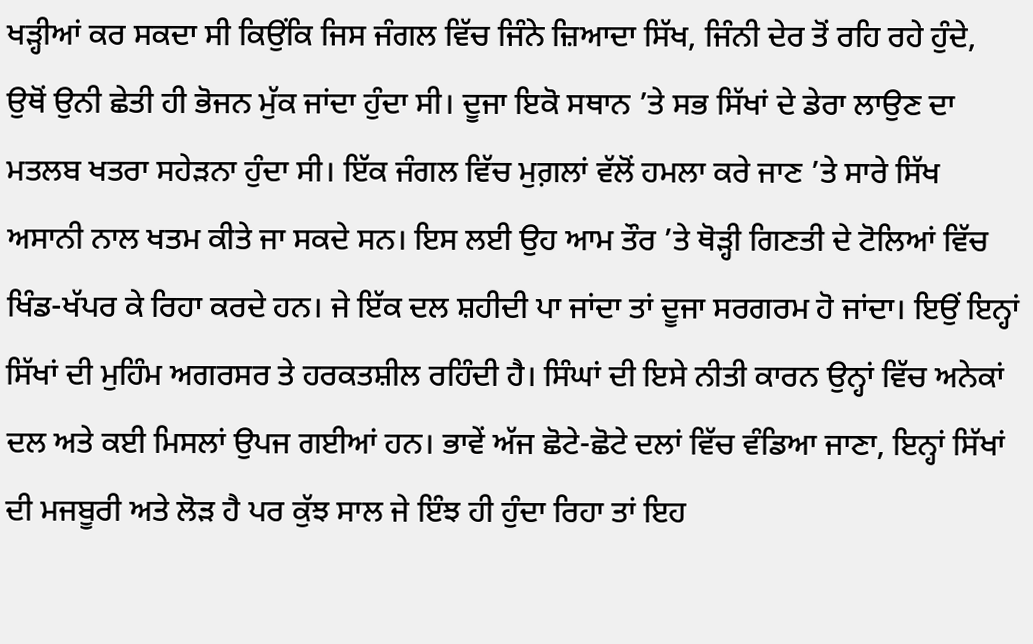ਖੜ੍ਹੀਆਂ ਕਰ ਸਕਦਾ ਸੀ ਕਿਉਂਕਿ ਜਿਸ ਜੰਗਲ ਵਿੱਚ ਜਿੰਨੇ ਜ਼ਿਆਦਾ ਸਿੱਖ, ਜਿੰਨੀ ਦੇਰ ਤੋਂ ਰਹਿ ਰਹੇ ਹੁੰਦੇ, ਉਥੋਂ ਉਨੀ ਛੇਤੀ ਹੀ ਭੋਜਨ ਮੁੱਕ ਜਾਂਦਾ ਹੁੰਦਾ ਸੀ। ਦੂਜਾ ਇਕੋ ਸਥਾਨ ’ਤੇ ਸਭ ਸਿੱਖਾਂ ਦੇ ਡੇਰਾ ਲਾਉਣ ਦਾ ਮਤਲਬ ਖਤਰਾ ਸਹੇੜਨਾ ਹੁੰਦਾ ਸੀ। ਇੱਕ ਜੰਗਲ ਵਿੱਚ ਮੁਗ਼ਲਾਂ ਵੱਲੋਂ ਹਮਲਾ ਕਰੇ ਜਾਣ ’ਤੇ ਸਾਰੇ ਸਿੱਖ ਅਸਾਨੀ ਨਾਲ ਖਤਮ ਕੀਤੇ ਜਾ ਸਕਦੇ ਸਨ। ਇਸ ਲਈ ਉਹ ਆਮ ਤੌਰ ’ਤੇ ਥੋੜ੍ਹੀ ਗਿਣਤੀ ਦੇ ਟੋਲਿਆਂ ਵਿੱਚ ਖਿੰਡ-ਖੱਪਰ ਕੇ ਰਿਹਾ ਕਰਦੇ ਹਨ। ਜੇ ਇੱਕ ਦਲ ਸ਼ਹੀਦੀ ਪਾ ਜਾਂਦਾ ਤਾਂ ਦੂਜਾ ਸਰਗਰਮ ਹੋ ਜਾਂਦਾ। ਇਉਂ ਇਨ੍ਹਾਂ ਸਿੱਖਾਂ ਦੀ ਮੁਹਿੰਮ ਅਗਰਸਰ ਤੇ ਹਰਕਤਸ਼ੀਲ ਰਹਿੰਦੀ ਹੈ। ਸਿੰਘਾਂ ਦੀ ਇਸੇ ਨੀਤੀ ਕਾਰਨ ਉਨ੍ਹਾਂ ਵਿੱਚ ਅਨੇਕਾਂ ਦਲ ਅਤੇ ਕਈ ਮਿਸਲਾਂ ਉਪਜ ਗਈਆਂ ਹਨ। ਭਾਵੇਂ ਅੱਜ ਛੋਟੇ-ਛੋਟੇ ਦਲਾਂ ਵਿੱਚ ਵੰਡਿਆ ਜਾਣਾ, ਇਨ੍ਹਾਂ ਸਿੱਖਾਂ ਦੀ ਮਜਬੂਰੀ ਅਤੇ ਲੋੜ ਹੈ ਪਰ ਕੁੱਝ ਸਾਲ ਜੇ ਇੰਝ ਹੀ ਹੁੰਦਾ ਰਿਹਾ ਤਾਂ ਇਹ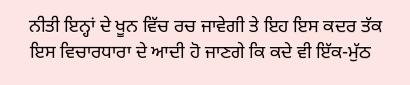ਨੀਤੀ ਇਨ੍ਹਾਂ ਦੇ ਖੂਨ ਵਿੱਚ ਰਚ ਜਾਵੇਗੀ ਤੇ ਇਹ ਇਸ ਕਦਰ ਤੱਕ ਇਸ ਵਿਚਾਰਧਾਰਾ ਦੇ ਆਦੀ ਹੋ ਜਾਣਗੇ ਕਿ ਕਦੇ ਵੀ ਇੱਕ-ਮੁੱਠ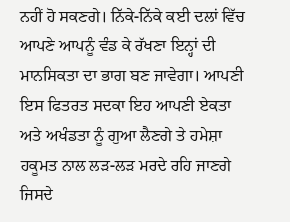ਨਹੀਂ ਹੋ ਸਕਣਗੇ। ਨਿੱਕੇ-ਨਿੱਕੇ ਕਈ ਦਲਾਂ ਵਿੱਚ ਆਪਣੇ ਆਪਨੂੰ ਵੰਡ ਕੇ ਰੱਖਣਾ ਇਨ੍ਹਾਂ ਦੀ ਮਾਨਸਿਕਤਾ ਦਾ ਭਾਗ ਬਣ ਜਾਵੇਗਾ। ਆਪਣੀ ਇਸ ਫਿਤਰਤ ਸਦਕਾ ਇਹ ਆਪਣੀ ਏਕਤਾ ਅਤੇ ਅਖੰਡਤਾ ਨੂੰ ਗੁਆ ਲੈਣਗੇ ਤੇ ਹਮੇਸ਼ਾ ਹਕੂਮਤ ਨਾਲ ਲੜ-ਲੜ ਮਰਦੇ ਰਹਿ ਜਾਣਗੇ ਜਿਸਦੇ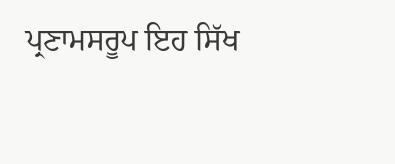ਪ੍ਰਣਾਮਸਰੂਪ ਇਹ ਸਿੱਖ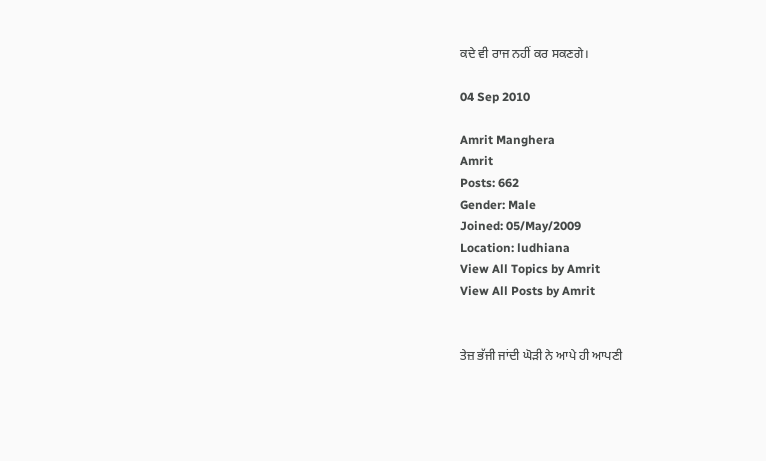ਕਦੇ ਵੀ ਰਾਜ ਨਹੀਂ ਕਰ ਸਕਣਗੇ।

04 Sep 2010

Amrit Manghera
Amrit
Posts: 662
Gender: Male
Joined: 05/May/2009
Location: ludhiana
View All Topics by Amrit
View All Posts by Amrit


ਤੇਜ਼ ਭੱਜੀ ਜਾਂਦੀ ਘੋੜੀ ਨੇ ਆਪੇ ਹੀ ਆਪਣੀ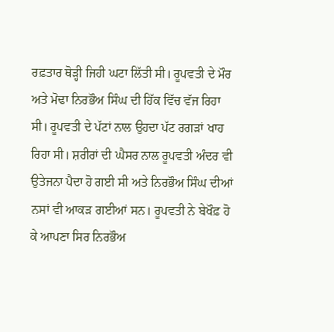ਰਫ਼ਤਾਰ ਥੋੜ੍ਹੀ ਜਿਹੀ ਘਟਾ ਲਿੱਤੀ ਸੀ। ਰੂਪਵਤੀ ਦੇ ਮੌਰ ਅਤੇ ਮੋਢਾ ਨਿਰਭੌਅ ਸਿੰਘ ਦੀ ਹਿੱਕ ਵਿੱਚ ਵੱਜ ਰਿਹਾ ਸੀ। ਰੂਪਵਤੀ ਦੇ ਪੱਟਾਂ ਨਾਲ ਉਹਦਾ ਪੱਟ ਰਗੜਾਂ ਖਾਹ ਰਿਹਾ ਸੀ। ਸ਼ਰੀਰਾਂ ਦੀ ਘੈਸਰ ਨਾਲ ਰੂਪਵਤੀ ਅੰਦਰ ਵੀ ਉਤੇਜਨਾ ਪੈਦਾ ਹੋ ਗਈ ਸੀ ਅਤੇ ਨਿਰਭੌਅ ਸਿੰਘ ਦੀਆਂ ਨਸਾਂ ਵੀ ਆਕੜ ਗਈਆਂ ਸਨ। ਰੂਪਵਤੀ ਨੇ ਬੇਖੌਫ਼ ਹੋ ਕੇ ਆਪਣਾ ਸਿਰ ਨਿਰਭੌਅ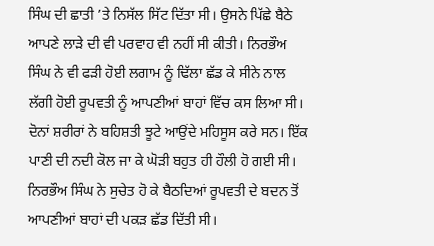ਸਿੰਘ ਦੀ ਛਾਤੀ ’ਤੇ ਨਿਸੱਲ ਸਿੱਟ ਦਿੱਤਾ ਸੀ। ਉਸਨੇ ਪਿੱਛੇ ਬੈਠੇ ਆਪਣੇ ਲਾੜੇ ਦੀ ਵੀ ਪਰਵਾਹ ਵੀ ਨਹੀਂ ਸੀ ਕੀਤੀ। ਨਿਰਭੌਅ ਸਿੰਘ ਨੇ ਵੀ ਫੜੀ ਹੋਈ ਲਗਾਮ ਨੂੰ ਢਿੱਲਾ ਛੱਡ ਕੇ ਸੀਨੇ ਨਾਲ ਲੱਗੀ ਹੋਈ ਰੂਪਵਤੀ ਨੂੰ ਆਪਣੀਆਂ ਬਾਹਾਂ ਵਿੱਚ ਕਸ ਲਿਆ ਸੀ। ਦੋਨਾਂ ਸ਼ਰੀਰਾਂ ਨੇ ਬਹਿਸ਼ਤੀ ਝੂਟੇ ਆਉਂਦੇ ਮਹਿਸੂਸ ਕਰੇ ਸਨ। ਇੱਕ ਪਾਣੀ ਦੀ ਨਦੀ ਕੋਲ ਜਾ ਕੇ ਘੋੜੀ ਬਹੁਤ ਹੀ ਹੌਲੀ ਹੋ ਗਈ ਸੀ। ਨਿਰਭੌਅ ਸਿੰਘ ਨੇ ਸੁਚੇਤ ਹੋ ਕੇ ਬੈਠਦਿਆਂ ਰੂਪਵਤੀ ਦੇ ਬਦਨ ਤੋਂ ਆਪਣੀਆਂ ਬਾਹਾਂ ਦੀ ਪਕੜ ਛੱਡ ਦਿੱਤੀ ਸੀ।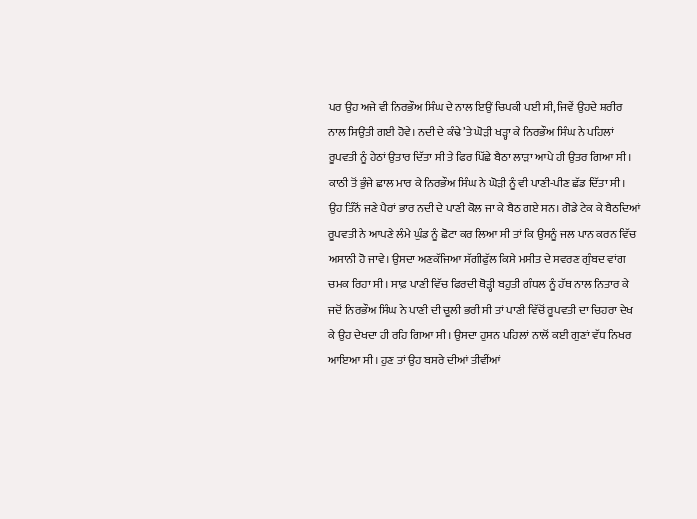ਪਰ ਉਹ ਅਜੇ ਵੀ ਨਿਰਭੌਅ ਸਿੰਘ ਦੇ ਨਾਲ ਇਉਂ ਚਿਪਕੀ ਪਈ ਸੀ, ਜਿਵੇਂ ਉਹਦੇ ਸ਼ਰੀਰ ਨਾਲ ਸਿਉਂਤੀ ਗਈ ਹੋਵੇ। ਨਦੀ ਦੇ ਕੰਢੇ ’ਤੇ ਘੋੜੀ ਖੜ੍ਹਾ ਕੇ ਨਿਰਭੌਅ ਸਿੰਘ ਨੇ ਪਹਿਲਾਂ ਰੂਪਵਤੀ ਨੂੰ ਹੇਠਾਂ ਉਤਾਰ ਦਿੱਤਾ ਸੀ ਤੇ ਫਿਰ ਪਿੱਛੇ ਬੈਠਾ ਲਾੜਾ ਆਪੇ ਹੀ ਉਤਰ ਗਿਆ ਸੀ। ਕਾਠੀ ਤੋਂ ਭੁੰਜੇ ਛਾਲ ਮਾਰ ਕੇ ਨਿਰਭੌਅ ਸਿੰਘ ਨੇ ਘੋੜੀ ਨੂੰ ਵੀ ਪਾਣੀ-ਪੀਣ ਛੱਡ ਦਿੱਤਾ ਸੀ। ਉਹ ਤਿੰਨੋਂ ਜਣੇ ਪੈਰਾਂ ਭਾਰ ਨਦੀ ਦੇ ਪਾਣੀ ਕੋਲ ਜਾ ਕੇ ਬੈਠ ਗਏ ਸਨ। ਗੋਡੇ ਟੇਕ ਕੇ ਬੈਠਦਿਆਂ ਰੂਪਵਤੀ ਨੇ ਆਪਣੇ ਲੰਮੇ ਘੁੰਡ ਨੂੰ ਛੋਟਾ ਕਰ ਲਿਆ ਸੀ ਤਾਂ ਕਿ ਉਸਨੂੰ ਜਲ ਪਾਨ ਕਰਨ ਵਿੱਚ ਅਸਾਨੀ ਹੋ ਜਾਵੇ। ਉਸਦਾ ਅਣਕੱਜਿਆ ਸੱਗੀਫੁੱਲ ਕਿਸੇ ਮਸੀਤ ਦੇ ਸਵਰਣ ਗੁੰਬਦ ਵਾਂਗ ਚਮਕ ਰਿਹਾ ਸੀ। ਸਾਫ਼ ਪਾਣੀ ਵਿੱਚ ਫਿਰਦੀ ਥੋੜ੍ਹੀ ਬਹੁਤੀ ਗੰਧਲ ਨੂੰ ਹੱਥ ਨਾਲ ਨਿਤਾਰ ਕੇ ਜਦੋਂ ਨਿਰਭੌਅ ਸਿੰਘ ਨੇ ਪਾਣੀ ਦੀ ਚੂਲੀ ਭਰੀ ਸੀ ਤਾਂ ਪਾਣੀ ਵਿੱਚੋਂ ਰੂਪਵਤੀ ਦਾ ਚਿਹਰਾ ਦੇਖ ਕੇ ਉਹ ਦੇਖਦਾ ਹੀ ਰਹਿ ਗਿਆ ਸੀ। ਉਸਦਾ ਹੁਸਨ ਪਹਿਲਾਂ ਨਾਲੋਂ ਕਈ ਗੁਣਾਂ ਵੱਧ ਨਿਖਰ ਆਇਆ ਸੀ। ਹੁਣ ਤਾਂ ਉਹ ਬਸਰੇ ਦੀਆਂ ਤੀਵੀਂਆਂ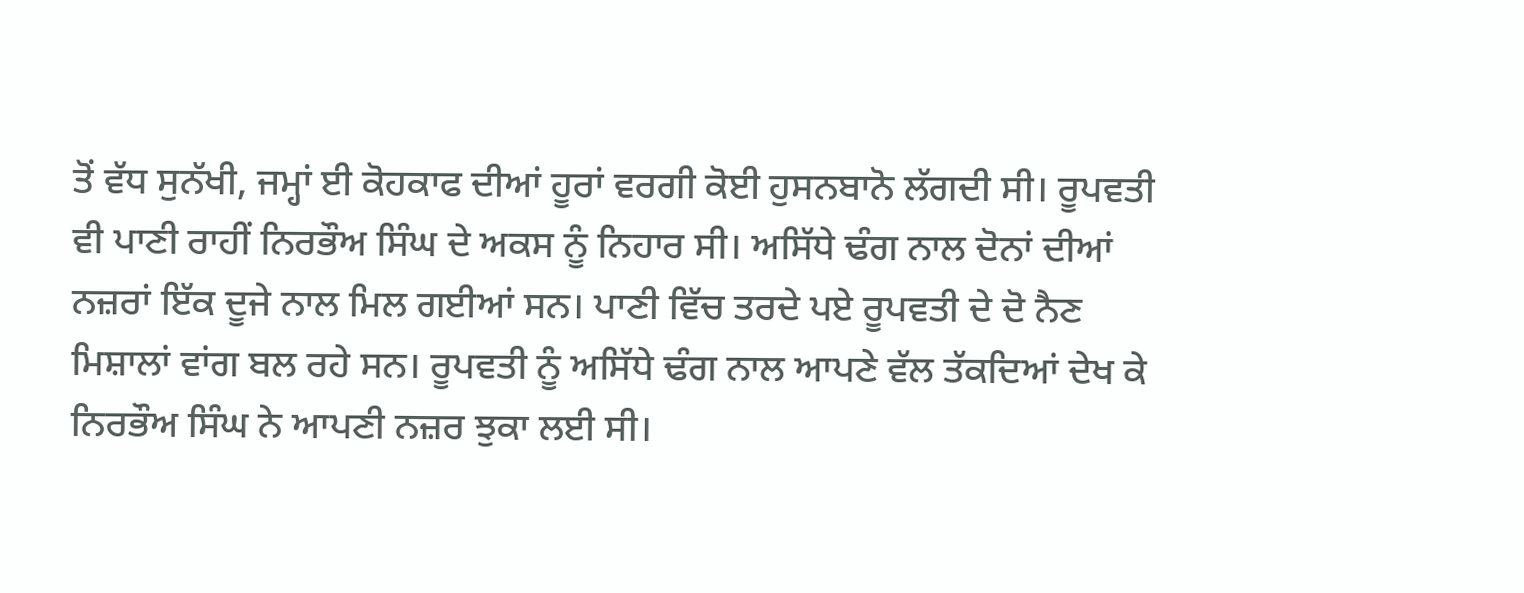ਤੋਂ ਵੱਧ ਸੁਨੱਖੀ, ਜਮ੍ਹਾਂ ਈ ਕੋਹਕਾਫ ਦੀਆਂ ਹੂਰਾਂ ਵਰਗੀ ਕੋਈ ਹੁਸਨਬਾਨੋ ਲੱਗਦੀ ਸੀ। ਰੂਪਵਤੀ ਵੀ ਪਾਣੀ ਰਾਹੀਂ ਨਿਰਭੌਅ ਸਿੰਘ ਦੇ ਅਕਸ ਨੂੰ ਨਿਹਾਰ ਸੀ। ਅਸਿੱਧੇ ਢੰਗ ਨਾਲ ਦੋਨਾਂ ਦੀਆਂ ਨਜ਼ਰਾਂ ਇੱਕ ਦੂਜੇ ਨਾਲ ਮਿਲ ਗਈਆਂ ਸਨ। ਪਾਣੀ ਵਿੱਚ ਤਰਦੇ ਪਏ ਰੂਪਵਤੀ ਦੇ ਦੋ ਨੈਣ ਮਿਸ਼ਾਲਾਂ ਵਾਂਗ ਬਲ ਰਹੇ ਸਨ। ਰੂਪਵਤੀ ਨੂੰ ਅਸਿੱਧੇ ਢੰਗ ਨਾਲ ਆਪਣੇ ਵੱਲ ਤੱਕਦਿਆਂ ਦੇਖ ਕੇ ਨਿਰਭੌਅ ਸਿੰਘ ਨੇ ਆਪਣੀ ਨਜ਼ਰ ਝੁਕਾ ਲਈ ਸੀ।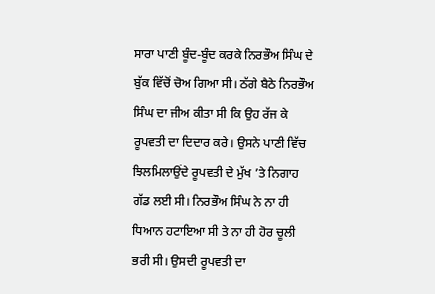ਸਾਰਾ ਪਾਣੀ ਬੂੰਦ-ਬੂੰਦ ਕਰਕੇ ਨਿਰਭੌਅ ਸਿੰਘ ਦੇ ਬੁੱਕ ਵਿੱਚੋਂ ਚੋਅ ਗਿਆ ਸੀ। ਠੱਗੇ ਬੈਠੇ ਨਿਰਭੌਅ ਸਿੰਘ ਦਾ ਜੀਅ ਕੀਤਾ ਸੀ ਕਿ ਉਹ ਰੱਜ ਕੇ ਰੂਪਵਤੀ ਦਾ ਦਿਦਾਰ ਕਰੇ। ਉਸਨੇ ਪਾਣੀ ਵਿੱਚ ਝਿਲਮਿਲਾਉਂਦੇ ਰੂਪਵਤੀ ਦੇ ਮੁੱਖ ’ਤੇ ਨਿਗਾਹ ਗੱਡ ਲਈ ਸੀ। ਨਿਰਭੌਅ ਸਿੰਘ ਨੇ ਨਾ ਹੀ ਧਿਆਨ ਹਟਾਇਆ ਸੀ ਤੇ ਨਾ ਹੀ ਹੋਰ ਚੂਲੀ ਭਰੀ ਸੀ। ਉਸਦੀ ਰੂਪਵਤੀ ਦਾ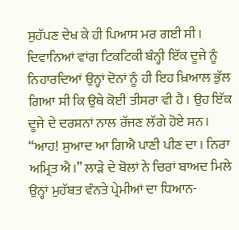ਸੁਹੱਪਣ ਦੇਖ ਕੇ ਹੀ ਪਿਆਸ ਮਰ ਗਈ ਸੀ। ਦਿਵਾਨਿਆਂ ਵਾਂਗ ਟਿਕਟਿਕੀ ਬੰਨ੍ਹੀ ਇੱਕ ਦੂਜੇ ਨੂੰ ਨਿਹਾਰਦਿਆਂ ਉਨ੍ਹਾਂ ਦੋਨਾਂ ਨੂੰ ਹੀ ਇਹ ਖ਼ਿਆਲ ਭੁੱਲ ਗਿਆ ਸੀ ਕਿ ਉਥੇ ਕੋਈ ਤੀਸਰਾ ਵੀ ਹੈ। ਉਹ ਇੱਕ ਦੂਜੇ ਦੇ ਦਰਸ਼ਨਾਂ ਨਾਲ ਰੱਜਣ ਲੱਗੇ ਹੋਏ ਸਨ। “ਆਹ! ਸੁਆਦ ਆ ਗਿਐ ਪਾਣੀ ਪੀਣ ਦਾ। ਨਿਰਾ ਅਮ੍ਰਿਤ ਐ।” ਲਾੜੇ ਦੇ ਬੋਲਾਂ ਨੇ ਚਿਰਾਂ ਬਾਅਦ ਮਿਲੇ ਉਨ੍ਹਾਂ ਮੁਹੱਬਤ ਵੰਨਤੇ ਪ੍ਰੇਮੀਆਂ ਦਾ ਧਿਆਨ-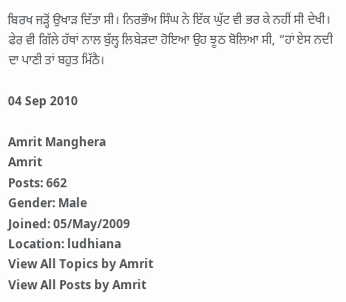ਬਿਰਖ ਜੜ੍ਹੋਂ ਉਖਾੜ ਦਿੱਤਾ ਸੀ। ਨਿਰਭੌਅ ਸਿੰਘ ਨੇ ਇੱਕ ਘੁੱਟ ਵੀ ਭਰ ਕੇ ਨਹੀਂ ਸੀ ਦੇਖੀ। ਫੇਰ ਵੀ ਗਿੱਲੇ ਹੱਥਾਂ ਨਾਲ ਬੁੱਲ੍ਹ ਲਿਬੇੜਦਾ ਹੋਇਆ ਉਹ ਝੂਠ ਬੋਲਿਆ ਸੀ, “ਹਾਂ ਏਸ ਨਦੀ ਦਾ ਪਾਣੀ ਤਾਂ ਬਹੁਤ ਮਿੱਠੈ।

04 Sep 2010

Amrit Manghera
Amrit
Posts: 662
Gender: Male
Joined: 05/May/2009
Location: ludhiana
View All Topics by Amrit
View All Posts by Amrit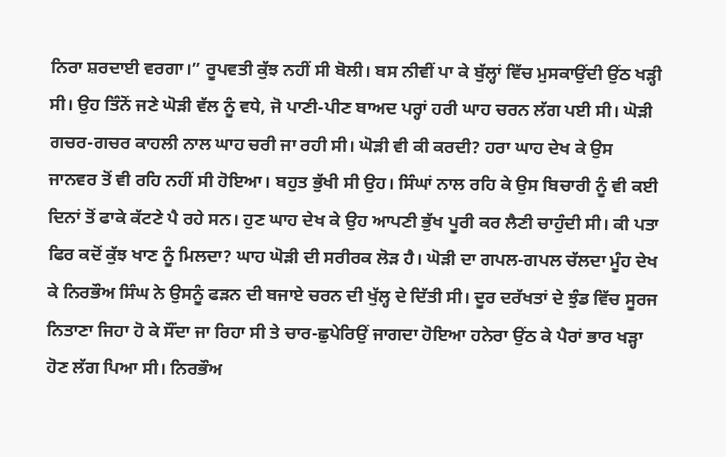ਨਿਰਾ ਸ਼ਰਦਾਈ ਵਰਗਾ।” ਰੂਪਵਤੀ ਕੁੱਝ ਨਹੀਂ ਸੀ ਬੋਲੀ। ਬਸ ਨੀਵੀਂ ਪਾ ਕੇ ਬੁੱਲ੍ਹਾਂ ਵਿੱਚ ਮੁਸਕਾਉਂਦੀ ਉਂਠ ਖੜ੍ਹੀ ਸੀ। ਉਹ ਤਿੰਨੋਂ ਜਣੇ ਘੋੜੀ ਵੱਲ ਨੂੰ ਵਧੇ, ਜੋ ਪਾਣੀ-ਪੀਣ ਬਾਅਦ ਪਰ੍ਹਾਂ ਹਰੀ ਘਾਹ ਚਰਨ ਲੱਗ ਪਈ ਸੀ। ਘੋੜੀ ਗਚਰ-ਗਚਰ ਕਾਹਲੀ ਨਾਲ ਘਾਹ ਚਰੀ ਜਾ ਰਹੀ ਸੀ। ਘੋੜੀ ਵੀ ਕੀ ਕਰਦੀ? ਹਰਾ ਘਾਹ ਦੇਖ ਕੇ ਉਸ ਜਾਨਵਰ ਤੋਂ ਵੀ ਰਹਿ ਨਹੀਂ ਸੀ ਹੋਇਆ। ਬਹੁਤ ਭੁੱਖੀ ਸੀ ਉਹ। ਸਿੰਘਾਂ ਨਾਲ ਰਹਿ ਕੇ ਉਸ ਬਿਚਾਰੀ ਨੂੰ ਵੀ ਕਈ ਦਿਨਾਂ ਤੋਂ ਫਾਕੇ ਕੱਟਣੇ ਪੈ ਰਹੇ ਸਨ। ਹੁਣ ਘਾਹ ਦੇਖ ਕੇ ਉਹ ਆਪਣੀ ਭੁੱਖ ਪੂਰੀ ਕਰ ਲੈਣੀ ਚਾਹੁੰਦੀ ਸੀ। ਕੀ ਪਤਾ ਫਿਰ ਕਦੋਂ ਕੁੱਝ ਖਾਣ ਨੂੰ ਮਿਲਦਾ? ਘਾਹ ਘੋੜੀ ਦੀ ਸਰੀਰਕ ਲੋੜ ਹੈ। ਘੋੜੀ ਦਾ ਗਪਲ-ਗਪਲ ਚੱਲਦਾ ਮੂੰਹ ਦੇਖ ਕੇ ਨਿਰਭੌਅ ਸਿੰਘ ਨੇ ਉਸਨੂੰ ਫੜਨ ਦੀ ਬਜਾਏ ਚਰਨ ਦੀ ਖੁੱਲ੍ਹ ਦੇ ਦਿੱਤੀ ਸੀ। ਦੂਰ ਦਰੱਖਤਾਂ ਦੇ ਝੁੰਡ ਵਿੱਚ ਸੂਰਜ ਨਿਤਾਣਾ ਜਿਹਾ ਹੋ ਕੇ ਸੌਂਦਾ ਜਾ ਰਿਹਾ ਸੀ ਤੇ ਚਾਰ-ਛੁਪੇਰਿਉਂ ਜਾਗਦਾ ਹੋਇਆ ਹਨੇਰਾ ਉਂਠ ਕੇ ਪੈਰਾਂ ਭਾਰ ਖੜ੍ਹਾ ਹੋਣ ਲੱਗ ਪਿਆ ਸੀ। ਨਿਰਭੌਅ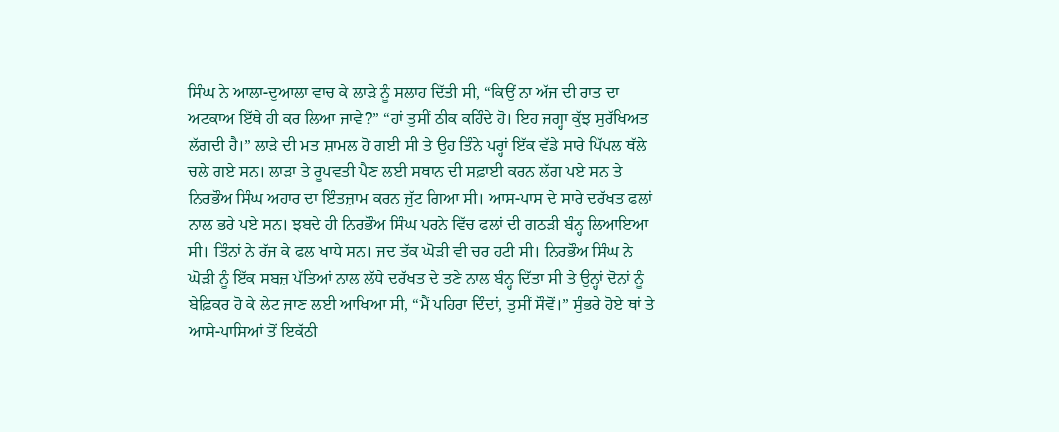ਸਿੰਘ ਨੇ ਆਲਾ-ਦੁਆਲਾ ਵਾਚ ਕੇ ਲਾੜੇ ਨੂੰ ਸਲਾਹ ਦਿੱਤੀ ਸੀ, “ਕਿਉਂ ਨਾ ਅੱਜ ਦੀ ਰਾਤ ਦਾ ਅਟਕਾਅ ਇੱਥੇ ਹੀ ਕਰ ਲਿਆ ਜਾਵੇ?” “ਹਾਂ ਤੁਸੀਂ ਠੀਕ ਕਹਿੰਦੇ ਹੋ। ਇਹ ਜਗ੍ਹਾ ਕੁੱਝ ਸੁਰੱਖਿਅਤ ਲੱਗਦੀ ਹੈ।” ਲਾੜੇ ਦੀ ਮਤ ਸ਼ਾਮਲ ਹੋ ਗਈ ਸੀ ਤੇ ਉਹ ਤਿੰਨੇ ਪਰ੍ਹਾਂ ਇੱਕ ਵੱਡੇ ਸਾਰੇ ਪਿੱਪਲ ਥੱਲੇ ਚਲੇ ਗਏ ਸਨ। ਲਾੜਾ ਤੇ ਰੂਪਵਤੀ ਪੈਣ ਲਈ ਸਥਾਨ ਦੀ ਸਫ਼ਾਈ ਕਰਨ ਲੱਗ ਪਏ ਸਨ ਤੇ ਨਿਰਭੌਅ ਸਿੰਘ ਅਹਾਰ ਦਾ ਇੰਤਜ਼ਾਮ ਕਰਨ ਜੁੱਟ ਗਿਆ ਸੀ। ਆਸ-ਪਾਸ ਦੇ ਸਾਰੇ ਦਰੱਖਤ ਫਲਾਂ ਨਾਲ ਭਰੇ ਪਏ ਸਨ। ਝਬਦੇ ਹੀ ਨਿਰਭੌਅ ਸਿੰਘ ਪਰਨੇ ਵਿੱਚ ਫਲਾਂ ਦੀ ਗਠੜੀ ਬੰਨ੍ਹ ਲਿਆਇਆ ਸੀ। ਤਿੰਨਾਂ ਨੇ ਰੱਜ ਕੇ ਫਲ ਖਾਧੇ ਸਨ। ਜਦ ਤੱਕ ਘੋੜੀ ਵੀ ਚਰ ਹਟੀ ਸੀ। ਨਿਰਭੌਅ ਸਿੰਘ ਨੇ ਘੋੜੀ ਨੂੰ ਇੱਕ ਸਬਜ਼ ਪੱਤਿਆਂ ਨਾਲ ਲੱਧੇ ਦਰੱਖਤ ਦੇ ਤਣੇ ਨਾਲ ਬੰਨ੍ਹ ਦਿੱਤਾ ਸੀ ਤੇ ਉਨ੍ਹਾਂ ਦੋਨਾਂ ਨੂੰ ਬੇਫ਼ਿਕਰ ਹੋ ਕੇ ਲੇਟ ਜਾਣ ਲਈ ਆਖਿਆ ਸੀ, “ਮੈਂ ਪਹਿਰਾ ਦਿੰਦਾਂ, ਤੁਸੀਂ ਸੌਵੋਂ।” ਸੁੰਭਰੇ ਹੋਏ ਥਾਂ ਤੇ ਆਸੇ-ਪਾਸਿਆਂ ਤੋਂ ਇਕੱਠੀ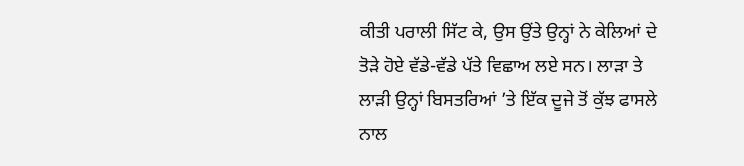ਕੀਤੀ ਪਰਾਲੀ ਸਿੱਟ ਕੇ, ਉਸ ਉਂਤੇ ਉਨ੍ਹਾਂ ਨੇ ਕੇਲਿਆਂ ਦੇ ਤੋੜੇ ਹੋਏ ਵੱਡੇ-ਵੱਡੇ ਪੱਤੇ ਵਿਛਾਅ ਲਏ ਸਨ। ਲਾੜਾ ਤੇ ਲਾੜੀ ਉਨ੍ਹਾਂ ਬਿਸਤਰਿਆਂ ’ਤੇ ਇੱਕ ਦੂਜੇ ਤੋਂ ਕੁੱਝ ਫਾਸਲੇ ਨਾਲ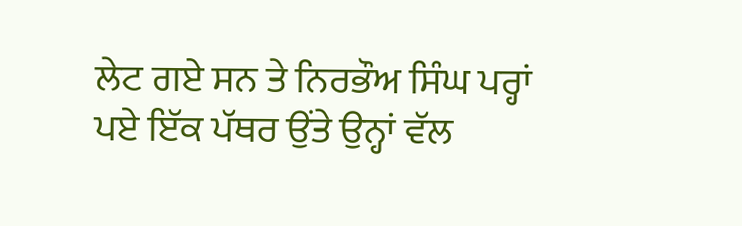ਲੇਟ ਗਏ ਸਨ ਤੇ ਨਿਰਭੌਅ ਸਿੰਘ ਪਰ੍ਹਾਂ ਪਏ ਇੱਕ ਪੱਥਰ ਉਂਤੇ ਉਨ੍ਹਾਂ ਵੱਲ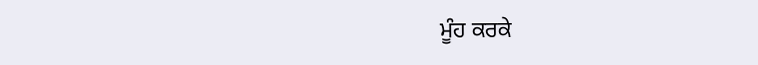ਮੂੰਹ ਕਰਕੇ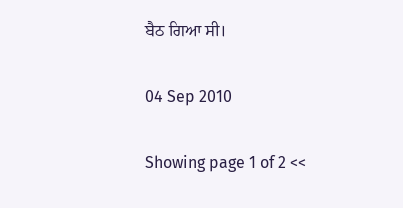ਬੈਠ ਗਿਆ ਸੀ।

04 Sep 2010

Showing page 1 of 2 <<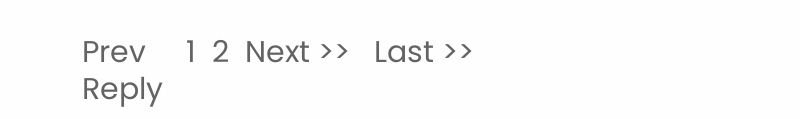Prev     1  2  Next >>   Last >>
Reply